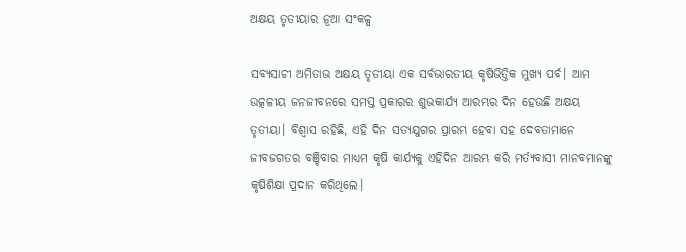ଅକ୍ଷୟ ତୃତୀୟାର ନୂଆ ସଂକଳ୍ପ

ସବ୍ୟସାଚୀ ଅମିତାଭ ଅକ୍ଷୟ ତୃତୀୟା ଏକ ସର୍ବଭାରତୀୟ କୃଷିଭିତ୍ତିକ ମୁଖ୍ୟ ପର୍ବ। ଆମ ଉତ୍କଳୀୟ ଜନଜୀବନରେ ସମସ୍ତ ପ୍ରକାରର ଶୁଭକାର୍ଯ୍ୟ ଆରମ୍ଭର ଦିନ ହେଉଛି ଅକ୍ଷୟ ତୃତୀୟା। ବିଶ୍ୱାସ ରହିଛି, ଏହି ଦିନ ସତ୍ୟଯୁଗର ପ୍ରାରମ୍ଭ ହେବା ସହ ଦେବତାମାନେ ଜୀବଜଗତର ବଞ୍ଚିବାର ମାଧ୍ୟମ କୃଷି କାର୍ଯ୍ୟକୁ ଏହିଦିନ ଆରମ୍ଭ କରି ମର୍ତ୍ୟବାସୀ ମାନବମାନଙ୍କୁ କୃଷିଶିକ୍ଷା ପ୍ରଦାନ କରିଥିଲେ।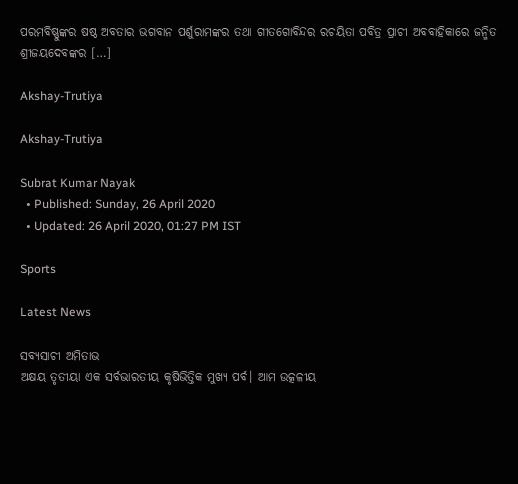ପରମବିଷ୍ଣୁଙ୍କର ଷଷ୍ଠ ଅବତାର ଭଗବାନ ପର୍ଶୁରାମଙ୍କର ତଥା ଗୀତଗୋବିନ୍ଦର ରଚୟିତା ପବିତ୍ର ପ୍ରାଚୀ ଅବବାହିକାରେ ଜନ୍ମିତ ଶ୍ରୀଜୟଦେବଙ୍କର […]

Akshay-Trutiya

Akshay-Trutiya

Subrat Kumar Nayak
  • Published: Sunday, 26 April 2020
  • Updated: 26 April 2020, 01:27 PM IST

Sports

Latest News

ସବ୍ୟସାଚୀ ଅମିତାଭ
ଅକ୍ଷୟ ତୃତୀୟା ଏକ ସର୍ବଭାରତୀୟ କୃଷିଭିତ୍ତିକ ମୁଖ୍ୟ ପର୍ବ। ଆମ ଉତ୍କଳୀୟ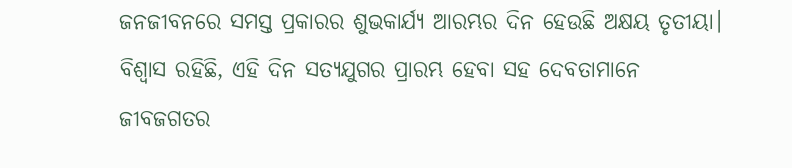ଜନଜୀବନରେ ସମସ୍ତ ପ୍ରକାରର ଶୁଭକାର୍ଯ୍ୟ ଆରମ୍ଭର ଦିନ ହେଉଛି ଅକ୍ଷୟ ତୃତୀୟା। ବିଶ୍ୱାସ ରହିଛି, ଏହି ଦିନ ସତ୍ୟଯୁଗର ପ୍ରାରମ୍ଭ ହେବା ସହ ଦେବତାମାନେ ଜୀବଜଗତର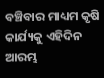ବଞ୍ଚିବାର ମାଧ୍ୟମ କୃଷି କାର୍ଯ୍ୟକୁ ଏହିଦିନ ଆରମ୍ଭ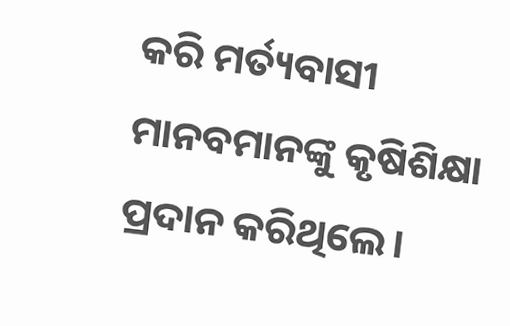କରି ମର୍ତ୍ୟବାସୀ ମାନବମାନଙ୍କୁ କୃଷିଶିକ୍ଷା ପ୍ରଦାନ କରିଥିଲେ।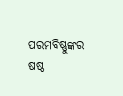ପରମବିଷ୍ଣୁଙ୍କର ଷଷ୍ଠ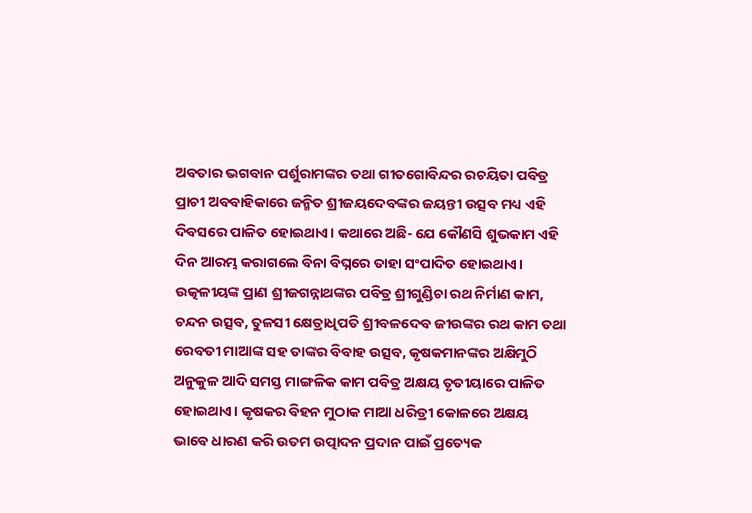ଅବତାର ଭଗବାନ ପର୍ଶୁରାମଙ୍କର ତଥା ଗୀତଗୋବିନ୍ଦର ରଚୟିତା ପବିତ୍ର ପ୍ରାଚୀ ଅବବାହିକାରେ ଜନ୍ମିତ ଶ୍ରୀଜୟଦେବଙ୍କର ଜୟନ୍ତୀ ଉତ୍ସବ ମଧ୍ୟ ଏହି ଦିବସରେ ପାଳିତ ହୋଇଥାଏ। କଥାରେ ଅଛି- ଯେ କୌଣସି ଶୁଭକାମ ଏହି ଦିନ ଆରମ୍ଭ କରାଗଲେ ବିନା ବିଘ୍ନରେ ତାହା ସଂପାଦିତ ହୋଇଥାଏ। ଉତ୍କଳୀୟଙ୍କ ପ୍ରାଣ ଶ୍ରୀଜଗନ୍ନାଥଙ୍କର ପବିତ୍ର ଶ୍ରୀଗୁଣ୍ଡିଚା ରଥ ନିର୍ମାଣ କାମ, ଚନ୍ଦନ ଉତ୍ସବ, ତୁଳସୀ କ୍ଷେତ୍ରାଧିପତି ଶ୍ରୀବଳଦେବ ଜୀଉଙ୍କର ରଥ କାମ ତଥା ରେବତୀ ମାଆଙ୍କ ସହ ତାଙ୍କର ବିବାହ ଉତ୍ସବ, କୃଷକମାନଙ୍କର ଅକ୍ଷିମୁଠି ଅନୁକୁଳ ଆଦି ସମସ୍ତ ମାଙ୍ଗଳିକ କାମ ପବିତ୍ର ଅକ୍ଷୟ ତୃତୀୟାରେ ପାଳିତ ହୋଇଥାଏ। କୃଷକର ବିହନ ମୁଠାକ ମାଆ ଧରିତ୍ରୀ କୋଳରେ ଅକ୍ଷୟ ଭାବେ ଧାରଣ କରି ଉତମ ଉତ୍ପାଦନ ପ୍ରଦାନ ପାଇଁ ପ୍ରତ୍ୟେକ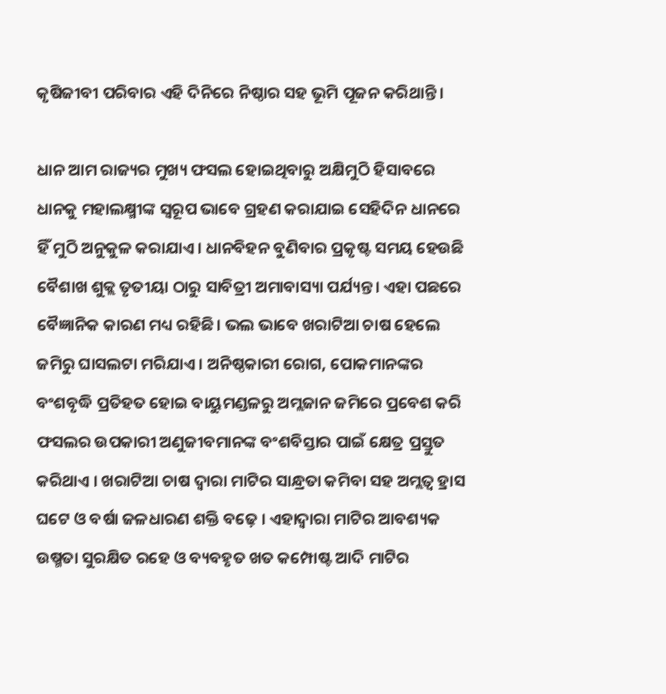କୃଷିଜୀବୀ ପରିବାର ଏହି ଦିନିରେ ନିଷ୍ଠାର ସହ ଭୂମି ପୂଜନ କରିଥାନ୍ତି।

ଧାନ ଆମ ରାଜ୍ୟର ମୁଖ୍ୟ ଫସଲ ହୋଇଥିବାରୁ ଅକ୍ଷିମୁଠି ହିସାବରେ ଧାନକୁ ମହାଲକ୍ଷ୍ମୀଙ୍କ ସ୍ୱରୂପ ଭାବେ ଗ୍ରହଣ କରାଯାଇ ସେହିଦିନ ଧାନରେ ହିଁ ମୁଠି ଅନୁକୁଳ କରାଯାଏ। ଧାନବିହନ ବୁଣିବାର ପ୍ରକୃଷ୍ଟ ସମୟ ହେଉଛି ବୈଶାଖ ଶୁକ୍ଲ ତୃତୀୟା ଠାରୁ ସାବିତ୍ରୀ ଅମାବାସ୍ୟା ପର୍ଯ୍ୟନ୍ତ। ଏହା ପଛରେ ବୈଜ୍ଞାନିକ କାରଣ ମଧ୍ୟ ରହିଛି। ଭଲ ଭାବେ ଖରାଟିଆ ଚାଷ ହେଲେ ଜମିରୁ ଘାସଲଟା ମରିଯାଏ। ଅନିଷ୍ଠକାରୀ ରୋଗ, ପୋକମାନଙ୍କର ବଂଶବୃଦ୍ଧି ପ୍ରତିହତ ହୋଇ ବାୟୁମଣ୍ଡଳରୁ ଅମ୍ଲଜାନ ଜମିରେ ପ୍ରବେଶ କରି ଫସଲର ଉପକାରୀ ଅଣୁଜୀବମାନଙ୍କ ବଂଶବିସ୍ତାର ପାଇଁ କ୍ଷେତ୍ର ପ୍ରସ୍ତୁତ କରିଥାଏ । ଖରାଟିଆ ଚାଷ ଦ୍ୱାରା ମାଟିର ସାନ୍ଧ୍ରତା କମିବା ସହ ଅମ୍ଲତ୍ୱ ହ୍ରାସ ଘଟେ ଓ ବର୍ଷା ଜଳଧାରଣ ଶକ୍ତି ବଢ଼େ । ଏହାଦ୍ୱାରା ମାଟିର ଆବଶ୍ୟକ ଉଷ୍ମତା ସୁରକ୍ଷିତ ରହେ ଓ ବ୍ୟବହୃତ ଖତ କମ୍ପୋଷ୍ଟ ଆଦି ମାଟିର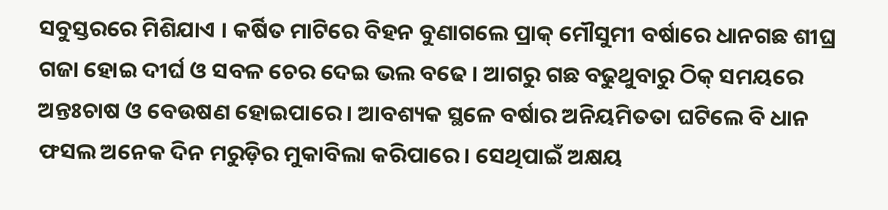ସବୁସ୍ତରରେ ମିଶିଯାଏ । କର୍ଷିତ ମାଟିରେ ବିହନ ବୁଣାଗଲେ ପ୍ରାକ୍ ମୌସୁମୀ ବର୍ଷାରେ ଧାନଗଛ ଶୀଘ୍ର ଗଜା ହୋଇ ଦୀର୍ଘ ଓ ସବଳ ଚେର ଦେଇ ଭଲ ବଢେ । ଆଗରୁ ଗଛ ବଢୁଥୁବାରୁ ଠିକ୍ ସମୟରେ ଅନ୍ତଃଚାଷ ଓ ବେଉଷଣ ହୋଇପାରେ । ଆବଶ୍ୟକ ସ୍ଥଳେ ବର୍ଷାର ଅନିୟମିତତା ଘଟିଲେ ବି ଧାନ ଫସଲ ଅନେକ ଦିନ ମରୁଡ଼ିର ମୁକାବିଲା କରିପାରେ। ସେଥିପାଇଁ ଅକ୍ଷୟ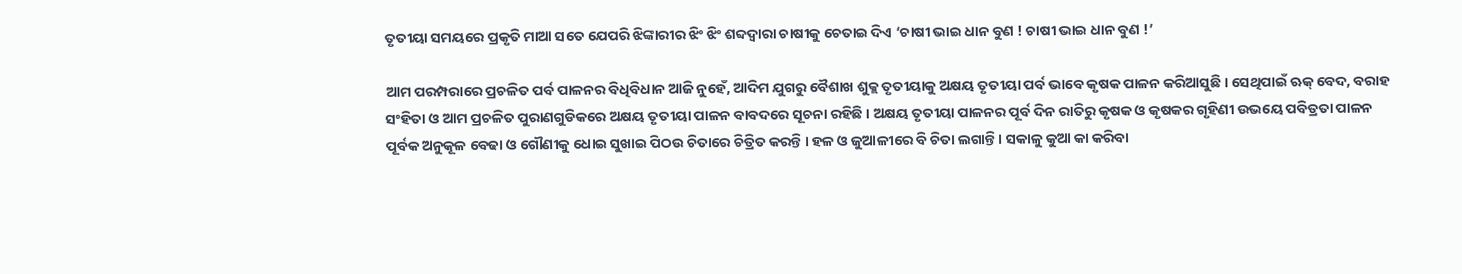ତୃତୀୟା ସମୟରେ ପ୍ରକୃତି ମାଆ ସତେ ଯେପରି ଝିଙ୍କାରୀର ଝିଂ ଝିଂ ଶବ୍ଦଦ୍ୱାରା ଚାଷୀକୁ ଚେତାଇ ଦିଏ ‘ଚାଷୀ ଭାଇ ଧାନ ବୁଣ ! ଚାଷୀ ଭାଇ ଧାନ ବୁଣ !’

ଆମ ପରମ୍ପରାରେ ପ୍ରଚଳିତ ପର୍ବ ପାଳନର ବିଧିବିଧାନ ଆଜି ନୁହେଁ, ଆଦିମ ଯୁଗରୁ ବୈଶାଖ ଶୁକ୍ଲ ତୃତୀୟାକୁ ଅକ୍ଷୟ ତୃତୀୟା ପର୍ବ ଭାବେ କୃଷକ ପାଳନ କରିଆସୁଛି । ସେଥିପାଇଁ ଋକ୍ ବେଦ, ବରାହ ସଂହିତା ଓ ଆମ ପ୍ରଚଳିତ ପୁରାଣଗୁଡିକରେ ଅକ୍ଷୟ ତୃତୀୟା ପାଳନ ବାବଦରେ ସୂଚନା ରହିଛି । ଅକ୍ଷୟ ତୃତୀୟା ପାଳନର ପୂର୍ବ ଦିନ ରାତିରୁ କୃଷକ ଓ କୃଷକର ଗୃହିଣୀ ଉଭୟେ ପବିତ୍ରତା ପାଳନ ପୂର୍ବକ ଅନୁକୂଳ ବେଢା ଓ ଗୌଣୀକୁ ଧୋଇ ସୁଖାଇ ପିଠଉ ଚିତାରେ ଚିତ୍ରିତ କରନ୍ତି । ହଳ ଓ ଜୁଆଳୀରେ ବି ଚିତା ଲଗାନ୍ତି । ସକାଳୁ କୁଆ କା କରିବା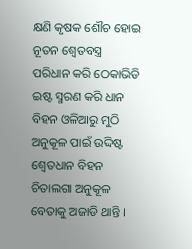କ୍ଷଣି କୃଷକ ଶୌଚ ହୋଇ ନୂତନ ଶ୍ୱେତବସ୍ତ୍ର ପରିଧାନ କରି ଠେକାଭିଡି ଇଷ୍ଟ ସ୍ମରଣ କରି ଧାନ ବିହନ ଓଳିଆରୁ ମୁଠି ଅନୁକୂଳ ପାଇଁ ଉଦ୍ଦିଷ୍ଟ ଶ୍ୱେତଧାନ ବିହନ ଚିତାଲଗା ଅନୁକୂଳ ବେତାକୁ ଅଜାଡି ଥାନ୍ତି ।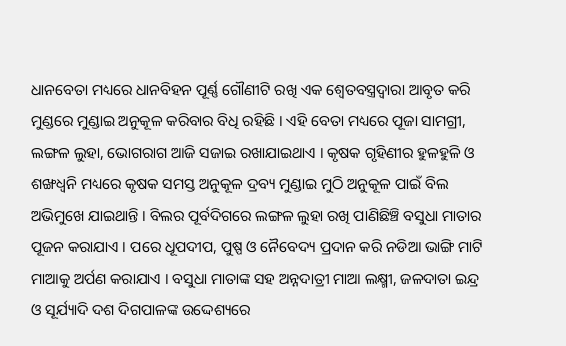ଧାନବେତା ମଧ୍ୟରେ ଧାନବିହନ ପୂର୍ଣ୍ଣ ଗୌଣୀଟି ରଖି ଏକ ଶ୍ୱେତବସ୍ତ୍ରଦ୍ୱାରା ଆବୃତ କରି ମୁଣ୍ଡରେ ମୁଣ୍ଡାଇ ଅନୁକୂଳ କରିବାର ବିଧି ରହିଛି । ଏହି ବେତା ମଧ୍ୟରେ ପୂଜା ସାମଗ୍ରୀ, ଲଙ୍ଗଳ ଲୁହା, ଭୋଗରାଗ ଆଜି ସଜାଇ ରଖାଯାଇଥାଏ । କୃଷକ ଗୃହିଣୀର ହୁଳହୁଳି ଓ ଶଙ୍ଖଧ୍ୱନି ମଧ୍ୟରେ କୃଷକ ସମସ୍ତ ଅନୁକୂଳ ଦ୍ରବ୍ୟ ମୁଣ୍ଡାଇ ମୁଠି ଅନୁକୂଳ ପାଇଁ ବିଲ ଅଭିମୁଖେ ଯାଇଥାନ୍ତି । ବିଲର ପୂର୍ବଦିଗରେ ଲଙ୍ଗଳ ଲୁହା ରଖି ପାଣିଛିଞ୍ଚି ବସୁଧା ମାତାର ପୂଜନ କରାଯାଏ । ପରେ ଧୂପଦୀପ, ପୁଷ୍ପ ଓ ନୈବେଦ୍ୟ ପ୍ରଦାନ କରି ନଡିଆ ଭାଙ୍ଗି ମାଟି ମାଆକୁ ଅର୍ପଣ କରାଯାଏ । ବସୁଧା ମାତାଙ୍କ ସହ ଅନ୍ନଦାତ୍ରୀ ମାଆ ଲକ୍ଷ୍ମୀ, ଜଳଦାତା ଇନ୍ଦ୍ର ଓ ସୂର୍ଯ୍ୟାଦି ଦଶ ଦିଗପାଳଙ୍କ ଉଦ୍ଦେଶ୍ୟରେ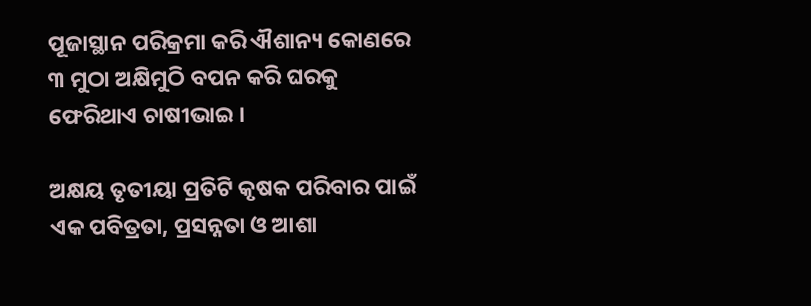ପୂଜାସ୍ଥାନ ପରିକ୍ରମା କରି ଐଶାନ୍ୟ କୋଣରେ ୩ ମୁଠା ଅକ୍ଷିମୁଠି ବପନ କରି ଘରକୁ ଫେରିଥାଏ ଚାଷୀଭାଇ ।

ଅକ୍ଷୟ ତୃତୀୟା ପ୍ରତିଟି କୃଷକ ପରିବାର ପାଇଁ ଏକ ପବିତ୍ରତା, ପ୍ରସନ୍ନତା ଓ ଆଶା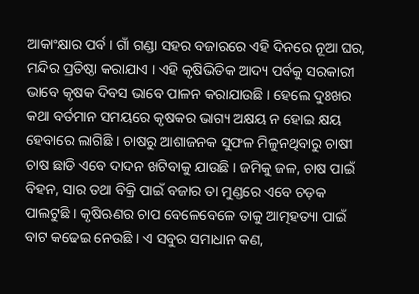ଆକାଂକ୍ଷାର ପର୍ବ । ଗାଁ ଗଣ୍ଡା ସହର ବଜାରରେ ଏହି ଦିନରେ ନୂଆ ଘର, ମନ୍ଦିର ପ୍ରତିଷ୍ଠା କରାଯାଏ । ଏହି କୃଷିଭିତିକ ଆଦ୍ୟ ପର୍ବକୁ ସରକାରୀ ଭାବେ କୃଷକ ଦିବସ ଭାବେ ପାଳନ କରାଯାଉଛି । ହେଲେ ଦୁଃଖର କଥା ବର୍ତମାନ ସମୟରେ କୃଷକର ଭାଗ୍ୟ ଅକ୍ଷୟ ନ ହୋଇ କ୍ଷୟ ହେବାରେ ଲାଗିଛି । ଚାଷରୁ ଆଶାଜନକ ସୁଫଳ ମିଳୁନଥିବାରୁ ଚାଷୀ ଚାଷ ଛାଡି ଏବେ ଦାଦନ ଖଟିବାକୁ ଯାଉଛି । ଜମିକୁ ଜଳ, ଚାଷ ପାଇଁ ବିହନ, ସାର ତଥା ବିକ୍ରି ପାଇଁ ବଜାର ତା ମୁଣ୍ଡରେ ଏବେ ଚଡ଼କ ପାଲଟୁଛି । କୃଷିଋଣର ଚାପ ବେଳେବେଳେ ତାକୁ ଆତ୍ମହତ୍ୟା ପାଇଁ ବାଟ କଢେଇ ନେଉଛି । ଏ ସବୁର ସମାଧାନ କଣ,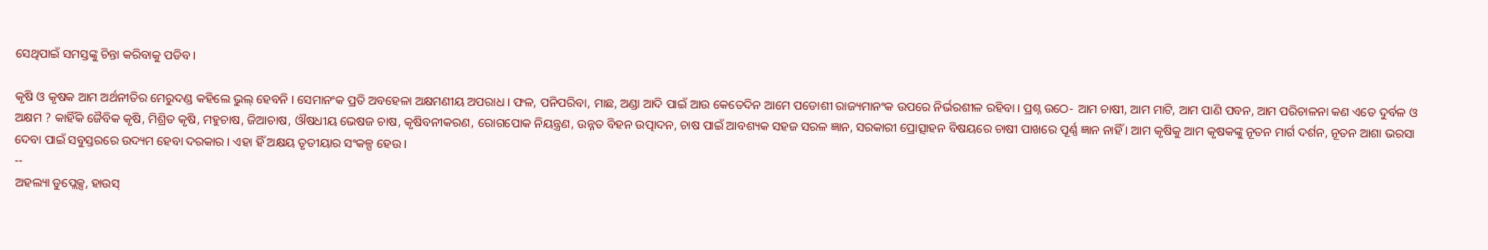ସେଥିପାଇଁ ସମସ୍ତଙ୍କୁ ଚିନ୍ତା କରିବାକୁ ପଡିବ ।

କୃଷି ଓ କୃଷକ ଆମ ଅର୍ଥନୀତିର ମେରୁଦଣ୍ଡ କହିଲେ ଭୁଲ୍ ହେବନି । ସେମାନଂକ ପ୍ରତି ଅବହେଳା ଅକ୍ଷମଣୀୟ ଅପରାଧ । ଫଳ, ପନିପରିବା, ମାଛ, ଅଣ୍ଡା ଆଦି ପାଇଁ ଆଉ କେତେଦିନ ଆମେ ପଡୋଶୀ ରାଜ୍ୟମାନଂକ ଉପରେ ନିର୍ଭରଶୀଳ ରହିବା । ପ୍ରଶ୍ନ ଉଠେ- ଆମ ଚାଷୀ, ଆମ ମାଟି, ଆମ ପାଣି ପବନ, ଆମ ପରିଚାଳନା କଣ ଏତେ ଦୁର୍ବଳ ଓ ଅକ୍ଷମ ? କାହିଁକି ଜୈବିକ କୃଷି, ମିଶ୍ରିତ କୃଷି, ମହୁଚାଷ, ଜିଆଚାଷ, ଔଷଧୀୟ ଭେଷଜ ଚାଷ, କୃଷିବନୀକରଣ, ରୋଗପୋକ ନିୟନ୍ତ୍ରଣ, ଉନ୍ନତ ବିହନ ଉତ୍ପାଦନ, ଚାଷ ପାଇଁ ଆବଶ୍ୟକ ସହଜ ସରଳ ଜ୍ଞାନ, ସରକାରୀ ପ୍ରୋତ୍ସାହନ ବିଷୟରେ ଚାଷୀ ପାଖରେ ପୂର୍ଣ୍ଣ ଜ୍ଞାନ ନାହିଁ । ଆମ କୃଷିକୁ ଆମ କୃଷକଙ୍କୁ ନୂତନ ମାର୍ଗ ଦର୍ଶନ, ନୂତନ ଆଶା ଭରସା ଦେବା ପାଇଁ ସବୁସ୍ତରରେ ଉଦ୍ୟମ ହେବା ଦରକାର । ଏହା ହିଁ ଅକ୍ଷୟ ତୃତୀୟାର ସଂକଳ୍ପ ହେଉ ।
--
ଅହଲ୍ୟା ଡୁପ୍ଲେକ୍ସ, ହାଉସ୍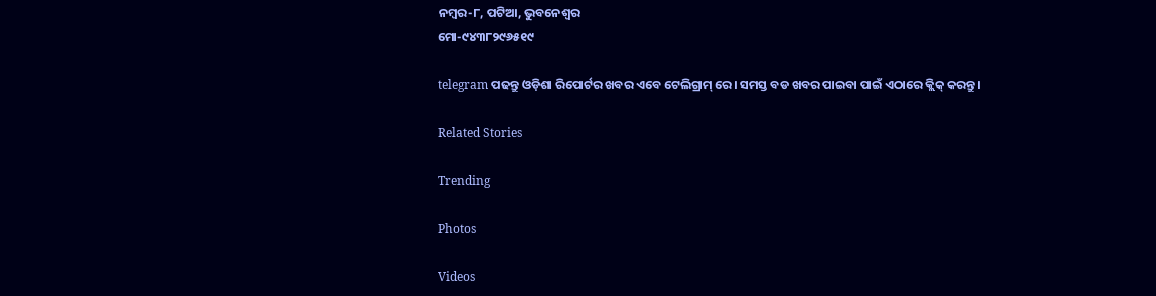ନମ୍ବର-୮, ପଟିଆ, ଭୁବନେଶ୍ୱର
ମୋ-୯୪୩୮୨୯୬୫୧୯

telegram ପଢନ୍ତୁ ଓଡ଼ିଶା ରିପୋର୍ଟର ଖବର ଏବେ ଟେଲିଗ୍ରାମ୍ ରେ। ସମସ୍ତ ବଡ ଖବର ପାଇବା ପାଇଁ ଏଠାରେ କ୍ଲିକ୍ କରନ୍ତୁ।

Related Stories

Trending

Photos

Videos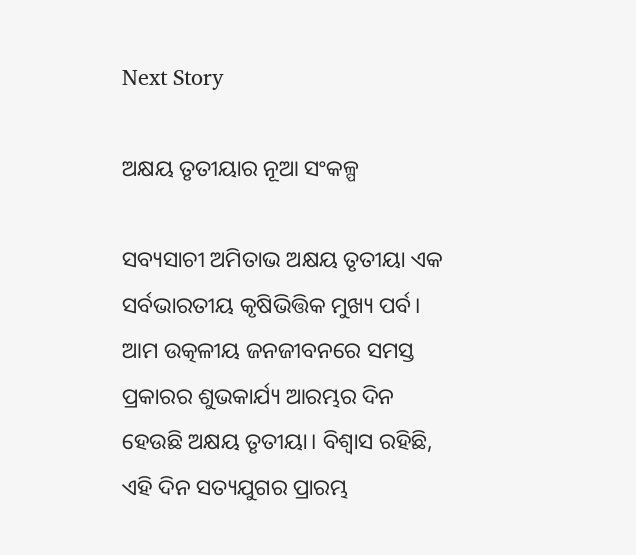Next Story

ଅକ୍ଷୟ ତୃତୀୟାର ନୂଆ ସଂକଳ୍ପ

ସବ୍ୟସାଚୀ ଅମିତାଭ ଅକ୍ଷୟ ତୃତୀୟା ଏକ ସର୍ବଭାରତୀୟ କୃଷିଭିତ୍ତିକ ମୁଖ୍ୟ ପର୍ବ। ଆମ ଉତ୍କଳୀୟ ଜନଜୀବନରେ ସମସ୍ତ ପ୍ରକାରର ଶୁଭକାର୍ଯ୍ୟ ଆରମ୍ଭର ଦିନ ହେଉଛି ଅକ୍ଷୟ ତୃତୀୟା। ବିଶ୍ୱାସ ରହିଛି, ଏହି ଦିନ ସତ୍ୟଯୁଗର ପ୍ରାରମ୍ଭ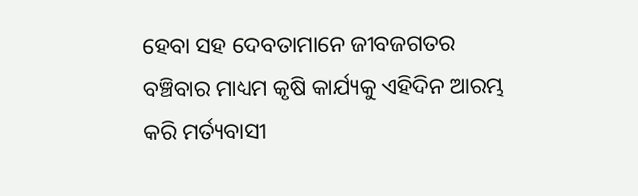ହେବା ସହ ଦେବତାମାନେ ଜୀବଜଗତର ବଞ୍ଚିବାର ମାଧ୍ୟମ କୃଷି କାର୍ଯ୍ୟକୁ ଏହିଦିନ ଆରମ୍ଭ କରି ମର୍ତ୍ୟବାସୀ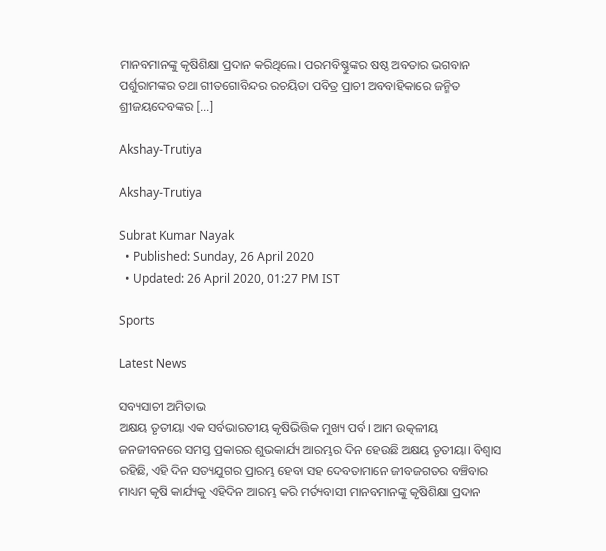ମାନବମାନଙ୍କୁ କୃଷିଶିକ୍ଷା ପ୍ରଦାନ କରିଥିଲେ। ପରମବିଷ୍ଣୁଙ୍କର ଷଷ୍ଠ ଅବତାର ଭଗବାନ ପର୍ଶୁରାମଙ୍କର ତଥା ଗୀତଗୋବିନ୍ଦର ରଚୟିତା ପବିତ୍ର ପ୍ରାଚୀ ଅବବାହିକାରେ ଜନ୍ମିତ ଶ୍ରୀଜୟଦେବଙ୍କର […]

Akshay-Trutiya

Akshay-Trutiya

Subrat Kumar Nayak
  • Published: Sunday, 26 April 2020
  • Updated: 26 April 2020, 01:27 PM IST

Sports

Latest News

ସବ୍ୟସାଚୀ ଅମିତାଭ
ଅକ୍ଷୟ ତୃତୀୟା ଏକ ସର୍ବଭାରତୀୟ କୃଷିଭିତ୍ତିକ ମୁଖ୍ୟ ପର୍ବ। ଆମ ଉତ୍କଳୀୟ ଜନଜୀବନରେ ସମସ୍ତ ପ୍ରକାରର ଶୁଭକାର୍ଯ୍ୟ ଆରମ୍ଭର ଦିନ ହେଉଛି ଅକ୍ଷୟ ତୃତୀୟା। ବିଶ୍ୱାସ ରହିଛି, ଏହି ଦିନ ସତ୍ୟଯୁଗର ପ୍ରାରମ୍ଭ ହେବା ସହ ଦେବତାମାନେ ଜୀବଜଗତର ବଞ୍ଚିବାର ମାଧ୍ୟମ କୃଷି କାର୍ଯ୍ୟକୁ ଏହିଦିନ ଆରମ୍ଭ କରି ମର୍ତ୍ୟବାସୀ ମାନବମାନଙ୍କୁ କୃଷିଶିକ୍ଷା ପ୍ରଦାନ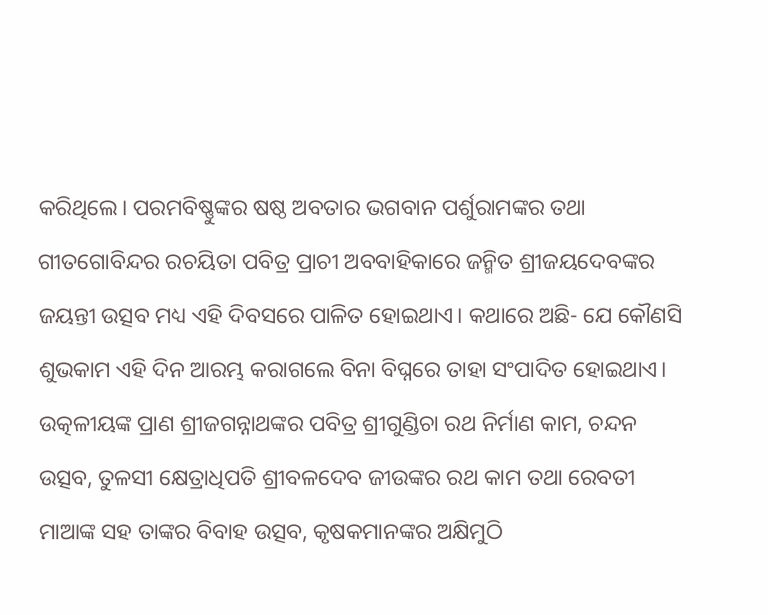କରିଥିଲେ। ପରମବିଷ୍ଣୁଙ୍କର ଷଷ୍ଠ ଅବତାର ଭଗବାନ ପର୍ଶୁରାମଙ୍କର ତଥା ଗୀତଗୋବିନ୍ଦର ରଚୟିତା ପବିତ୍ର ପ୍ରାଚୀ ଅବବାହିକାରେ ଜନ୍ମିତ ଶ୍ରୀଜୟଦେବଙ୍କର ଜୟନ୍ତୀ ଉତ୍ସବ ମଧ୍ୟ ଏହି ଦିବସରେ ପାଳିତ ହୋଇଥାଏ। କଥାରେ ଅଛି- ଯେ କୌଣସି ଶୁଭକାମ ଏହି ଦିନ ଆରମ୍ଭ କରାଗଲେ ବିନା ବିଘ୍ନରେ ତାହା ସଂପାଦିତ ହୋଇଥାଏ। ଉତ୍କଳୀୟଙ୍କ ପ୍ରାଣ ଶ୍ରୀଜଗନ୍ନାଥଙ୍କର ପବିତ୍ର ଶ୍ରୀଗୁଣ୍ଡିଚା ରଥ ନିର୍ମାଣ କାମ, ଚନ୍ଦନ ଉତ୍ସବ, ତୁଳସୀ କ୍ଷେତ୍ରାଧିପତି ଶ୍ରୀବଳଦେବ ଜୀଉଙ୍କର ରଥ କାମ ତଥା ରେବତୀ ମାଆଙ୍କ ସହ ତାଙ୍କର ବିବାହ ଉତ୍ସବ, କୃଷକମାନଙ୍କର ଅକ୍ଷିମୁଠି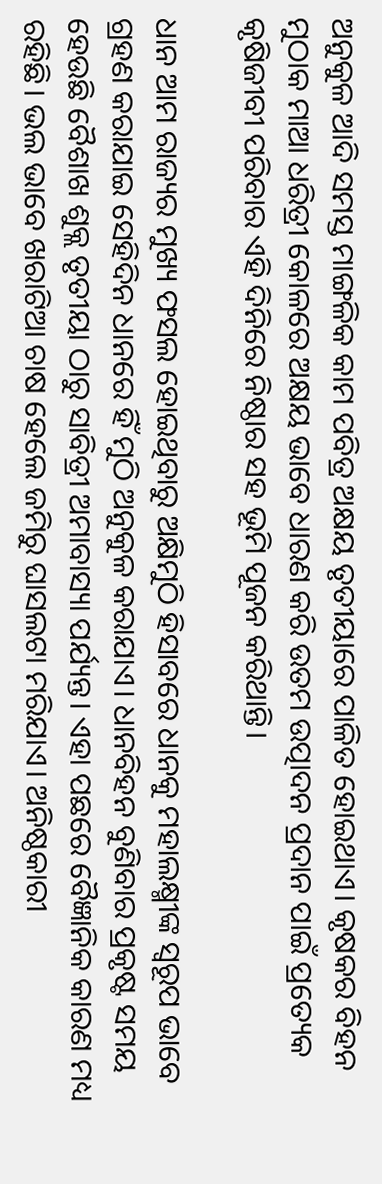ଅନୁକୁଳ ଆଦି ସମସ୍ତ ମାଙ୍ଗଳିକ କାମ ପବିତ୍ର ଅକ୍ଷୟ ତୃତୀୟାରେ ପାଳିତ ହୋଇଥାଏ। କୃଷକର ବିହନ ମୁଠାକ ମାଆ ଧରିତ୍ରୀ କୋଳରେ ଅକ୍ଷୟ ଭାବେ ଧାରଣ କରି ଉତମ ଉତ୍ପାଦନ ପ୍ରଦାନ ପାଇଁ ପ୍ରତ୍ୟେକ କୃଷିଜୀବୀ ପରିବାର ଏହି ଦିନିରେ ନିଷ୍ଠାର ସହ ଭୂମି ପୂଜନ କରିଥାନ୍ତି।

ଧାନ ଆମ ରାଜ୍ୟର ମୁଖ୍ୟ ଫସଲ ହୋଇଥିବାରୁ ଅକ୍ଷିମୁଠି ହିସାବରେ ଧାନକୁ ମହାଲକ୍ଷ୍ମୀଙ୍କ ସ୍ୱରୂପ ଭାବେ ଗ୍ରହଣ କରାଯାଇ ସେହିଦିନ ଧାନରେ ହିଁ ମୁଠି ଅନୁକୁଳ କରାଯାଏ। ଧାନବିହନ ବୁଣିବାର ପ୍ରକୃଷ୍ଟ ସମୟ ହେଉଛି ବୈଶାଖ ଶୁକ୍ଲ ତୃତୀୟା ଠାରୁ ସାବିତ୍ରୀ ଅମାବାସ୍ୟା ପର୍ଯ୍ୟନ୍ତ। ଏହା ପଛରେ ବୈଜ୍ଞାନିକ କାରଣ ମଧ୍ୟ ରହିଛି। ଭଲ ଭାବେ ଖରାଟିଆ ଚାଷ ହେଲେ ଜମିରୁ ଘାସଲଟା ମରିଯାଏ। ଅନିଷ୍ଠକାରୀ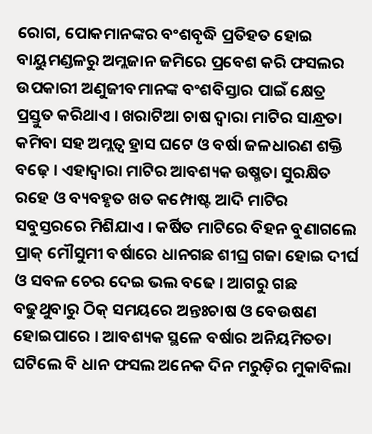ରୋଗ, ପୋକମାନଙ୍କର ବଂଶବୃଦ୍ଧି ପ୍ରତିହତ ହୋଇ ବାୟୁମଣ୍ଡଳରୁ ଅମ୍ଲଜାନ ଜମିରେ ପ୍ରବେଶ କରି ଫସଲର ଉପକାରୀ ଅଣୁଜୀବମାନଙ୍କ ବଂଶବିସ୍ତାର ପାଇଁ କ୍ଷେତ୍ର ପ୍ରସ୍ତୁତ କରିଥାଏ । ଖରାଟିଆ ଚାଷ ଦ୍ୱାରା ମାଟିର ସାନ୍ଧ୍ରତା କମିବା ସହ ଅମ୍ଲତ୍ୱ ହ୍ରାସ ଘଟେ ଓ ବର୍ଷା ଜଳଧାରଣ ଶକ୍ତି ବଢ଼େ । ଏହାଦ୍ୱାରା ମାଟିର ଆବଶ୍ୟକ ଉଷ୍ମତା ସୁରକ୍ଷିତ ରହେ ଓ ବ୍ୟବହୃତ ଖତ କମ୍ପୋଷ୍ଟ ଆଦି ମାଟିର ସବୁସ୍ତରରେ ମିଶିଯାଏ । କର୍ଷିତ ମାଟିରେ ବିହନ ବୁଣାଗଲେ ପ୍ରାକ୍ ମୌସୁମୀ ବର୍ଷାରେ ଧାନଗଛ ଶୀଘ୍ର ଗଜା ହୋଇ ଦୀର୍ଘ ଓ ସବଳ ଚେର ଦେଇ ଭଲ ବଢେ । ଆଗରୁ ଗଛ ବଢୁଥୁବାରୁ ଠିକ୍ ସମୟରେ ଅନ୍ତଃଚାଷ ଓ ବେଉଷଣ ହୋଇପାରେ । ଆବଶ୍ୟକ ସ୍ଥଳେ ବର୍ଷାର ଅନିୟମିତତା ଘଟିଲେ ବି ଧାନ ଫସଲ ଅନେକ ଦିନ ମରୁଡ଼ିର ମୁକାବିଲା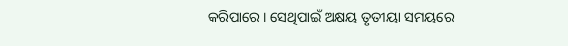କରିପାରେ। ସେଥିପାଇଁ ଅକ୍ଷୟ ତୃତୀୟା ସମୟରେ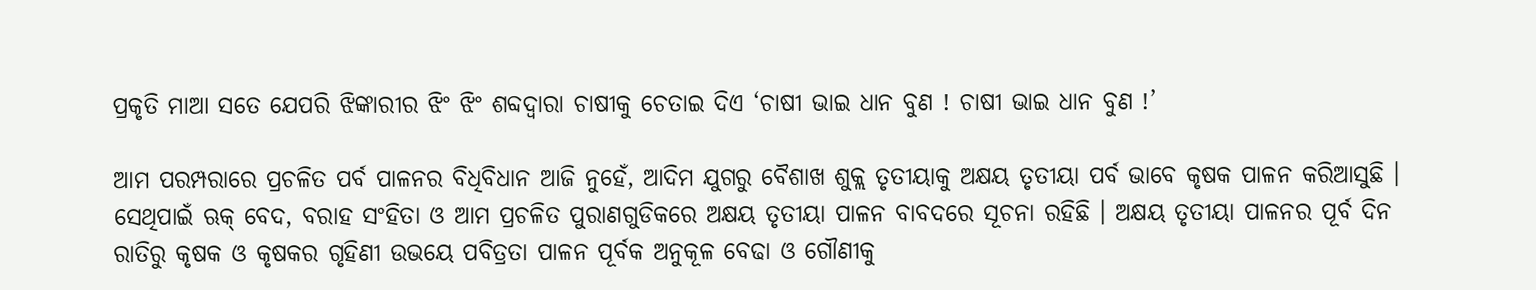ପ୍ରକୃତି ମାଆ ସତେ ଯେପରି ଝିଙ୍କାରୀର ଝିଂ ଝିଂ ଶବ୍ଦଦ୍ୱାରା ଚାଷୀକୁ ଚେତାଇ ଦିଏ ‘ଚାଷୀ ଭାଇ ଧାନ ବୁଣ ! ଚାଷୀ ଭାଇ ଧାନ ବୁଣ !’

ଆମ ପରମ୍ପରାରେ ପ୍ରଚଳିତ ପର୍ବ ପାଳନର ବିଧିବିଧାନ ଆଜି ନୁହେଁ, ଆଦିମ ଯୁଗରୁ ବୈଶାଖ ଶୁକ୍ଲ ତୃତୀୟାକୁ ଅକ୍ଷୟ ତୃତୀୟା ପର୍ବ ଭାବେ କୃଷକ ପାଳନ କରିଆସୁଛି । ସେଥିପାଇଁ ଋକ୍ ବେଦ, ବରାହ ସଂହିତା ଓ ଆମ ପ୍ରଚଳିତ ପୁରାଣଗୁଡିକରେ ଅକ୍ଷୟ ତୃତୀୟା ପାଳନ ବାବଦରେ ସୂଚନା ରହିଛି । ଅକ୍ଷୟ ତୃତୀୟା ପାଳନର ପୂର୍ବ ଦିନ ରାତିରୁ କୃଷକ ଓ କୃଷକର ଗୃହିଣୀ ଉଭୟେ ପବିତ୍ରତା ପାଳନ ପୂର୍ବକ ଅନୁକୂଳ ବେଢା ଓ ଗୌଣୀକୁ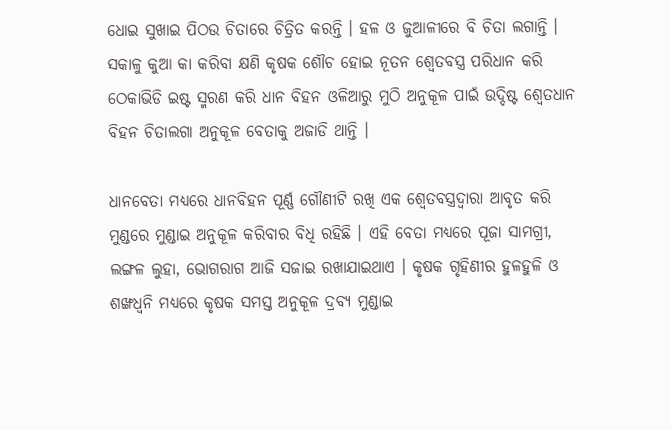ଧୋଇ ସୁଖାଇ ପିଠଉ ଚିତାରେ ଚିତ୍ରିତ କରନ୍ତି । ହଳ ଓ ଜୁଆଳୀରେ ବି ଚିତା ଲଗାନ୍ତି । ସକାଳୁ କୁଆ କା କରିବା କ୍ଷଣି କୃଷକ ଶୌଚ ହୋଇ ନୂତନ ଶ୍ୱେତବସ୍ତ୍ର ପରିଧାନ କରି ଠେକାଭିଡି ଇଷ୍ଟ ସ୍ମରଣ କରି ଧାନ ବିହନ ଓଳିଆରୁ ମୁଠି ଅନୁକୂଳ ପାଇଁ ଉଦ୍ଦିଷ୍ଟ ଶ୍ୱେତଧାନ ବିହନ ଚିତାଲଗା ଅନୁକୂଳ ବେତାକୁ ଅଜାଡି ଥାନ୍ତି ।

ଧାନବେତା ମଧ୍ୟରେ ଧାନବିହନ ପୂର୍ଣ୍ଣ ଗୌଣୀଟି ରଖି ଏକ ଶ୍ୱେତବସ୍ତ୍ରଦ୍ୱାରା ଆବୃତ କରି ମୁଣ୍ଡରେ ମୁଣ୍ଡାଇ ଅନୁକୂଳ କରିବାର ବିଧି ରହିଛି । ଏହି ବେତା ମଧ୍ୟରେ ପୂଜା ସାମଗ୍ରୀ, ଲଙ୍ଗଳ ଲୁହା, ଭୋଗରାଗ ଆଜି ସଜାଇ ରଖାଯାଇଥାଏ । କୃଷକ ଗୃହିଣୀର ହୁଳହୁଳି ଓ ଶଙ୍ଖଧ୍ୱନି ମଧ୍ୟରେ କୃଷକ ସମସ୍ତ ଅନୁକୂଳ ଦ୍ରବ୍ୟ ମୁଣ୍ଡାଇ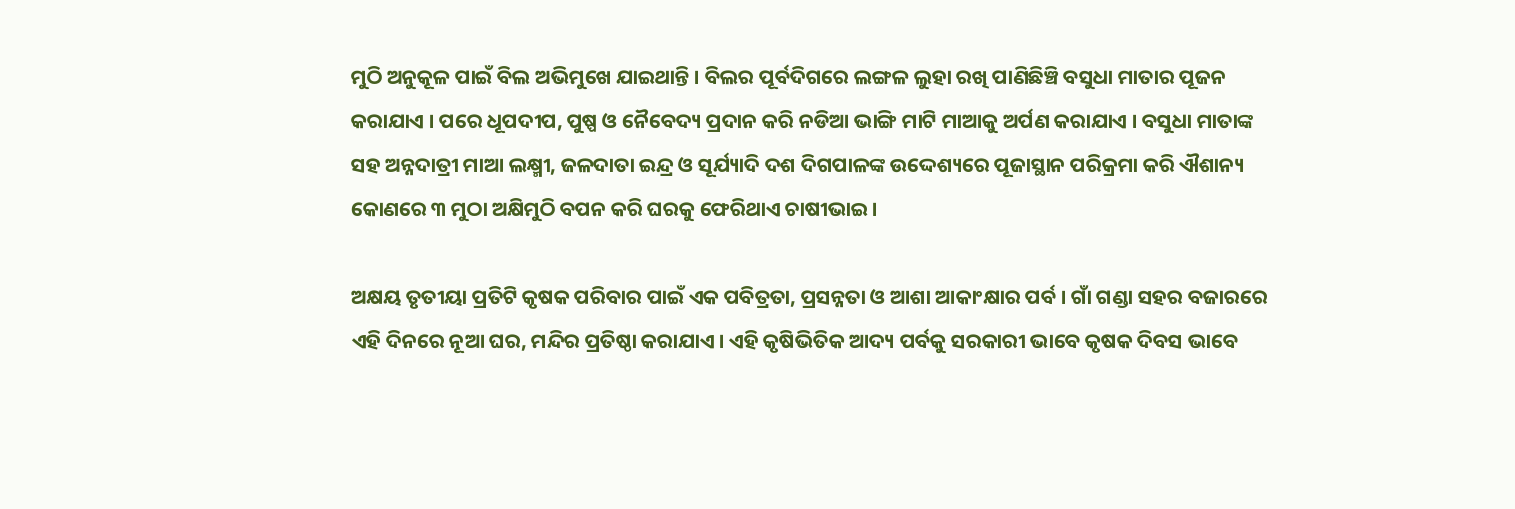ମୁଠି ଅନୁକୂଳ ପାଇଁ ବିଲ ଅଭିମୁଖେ ଯାଇଥାନ୍ତି । ବିଲର ପୂର୍ବଦିଗରେ ଲଙ୍ଗଳ ଲୁହା ରଖି ପାଣିଛିଞ୍ଚି ବସୁଧା ମାତାର ପୂଜନ କରାଯାଏ । ପରେ ଧୂପଦୀପ, ପୁଷ୍ପ ଓ ନୈବେଦ୍ୟ ପ୍ରଦାନ କରି ନଡିଆ ଭାଙ୍ଗି ମାଟି ମାଆକୁ ଅର୍ପଣ କରାଯାଏ । ବସୁଧା ମାତାଙ୍କ ସହ ଅନ୍ନଦାତ୍ରୀ ମାଆ ଲକ୍ଷ୍ମୀ, ଜଳଦାତା ଇନ୍ଦ୍ର ଓ ସୂର୍ଯ୍ୟାଦି ଦଶ ଦିଗପାଳଙ୍କ ଉଦ୍ଦେଶ୍ୟରେ ପୂଜାସ୍ଥାନ ପରିକ୍ରମା କରି ଐଶାନ୍ୟ କୋଣରେ ୩ ମୁଠା ଅକ୍ଷିମୁଠି ବପନ କରି ଘରକୁ ଫେରିଥାଏ ଚାଷୀଭାଇ ।

ଅକ୍ଷୟ ତୃତୀୟା ପ୍ରତିଟି କୃଷକ ପରିବାର ପାଇଁ ଏକ ପବିତ୍ରତା, ପ୍ରସନ୍ନତା ଓ ଆଶା ଆକାଂକ୍ଷାର ପର୍ବ । ଗାଁ ଗଣ୍ଡା ସହର ବଜାରରେ ଏହି ଦିନରେ ନୂଆ ଘର, ମନ୍ଦିର ପ୍ରତିଷ୍ଠା କରାଯାଏ । ଏହି କୃଷିଭିତିକ ଆଦ୍ୟ ପର୍ବକୁ ସରକାରୀ ଭାବେ କୃଷକ ଦିବସ ଭାବେ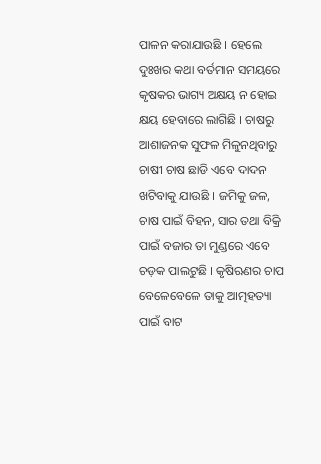ପାଳନ କରାଯାଉଛି । ହେଲେ ଦୁଃଖର କଥା ବର୍ତମାନ ସମୟରେ କୃଷକର ଭାଗ୍ୟ ଅକ୍ଷୟ ନ ହୋଇ କ୍ଷୟ ହେବାରେ ଲାଗିଛି । ଚାଷରୁ ଆଶାଜନକ ସୁଫଳ ମିଳୁନଥିବାରୁ ଚାଷୀ ଚାଷ ଛାଡି ଏବେ ଦାଦନ ଖଟିବାକୁ ଯାଉଛି । ଜମିକୁ ଜଳ, ଚାଷ ପାଇଁ ବିହନ, ସାର ତଥା ବିକ୍ରି ପାଇଁ ବଜାର ତା ମୁଣ୍ଡରେ ଏବେ ଚଡ଼କ ପାଲଟୁଛି । କୃଷିଋଣର ଚାପ ବେଳେବେଳେ ତାକୁ ଆତ୍ମହତ୍ୟା ପାଇଁ ବାଟ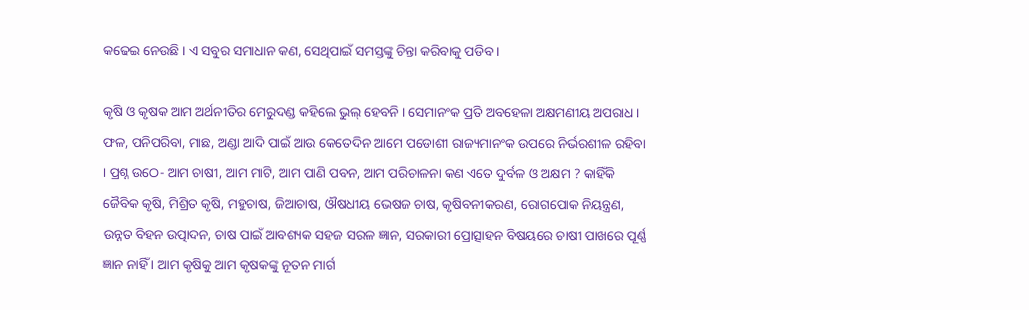କଢେଇ ନେଉଛି । ଏ ସବୁର ସମାଧାନ କଣ, ସେଥିପାଇଁ ସମସ୍ତଙ୍କୁ ଚିନ୍ତା କରିବାକୁ ପଡିବ ।

କୃଷି ଓ କୃଷକ ଆମ ଅର୍ଥନୀତିର ମେରୁଦଣ୍ଡ କହିଲେ ଭୁଲ୍ ହେବନି । ସେମାନଂକ ପ୍ରତି ଅବହେଳା ଅକ୍ଷମଣୀୟ ଅପରାଧ । ଫଳ, ପନିପରିବା, ମାଛ, ଅଣ୍ଡା ଆଦି ପାଇଁ ଆଉ କେତେଦିନ ଆମେ ପଡୋଶୀ ରାଜ୍ୟମାନଂକ ଉପରେ ନିର୍ଭରଶୀଳ ରହିବା । ପ୍ରଶ୍ନ ଉଠେ- ଆମ ଚାଷୀ, ଆମ ମାଟି, ଆମ ପାଣି ପବନ, ଆମ ପରିଚାଳନା କଣ ଏତେ ଦୁର୍ବଳ ଓ ଅକ୍ଷମ ? କାହିଁକି ଜୈବିକ କୃଷି, ମିଶ୍ରିତ କୃଷି, ମହୁଚାଷ, ଜିଆଚାଷ, ଔଷଧୀୟ ଭେଷଜ ଚାଷ, କୃଷିବନୀକରଣ, ରୋଗପୋକ ନିୟନ୍ତ୍ରଣ, ଉନ୍ନତ ବିହନ ଉତ୍ପାଦନ, ଚାଷ ପାଇଁ ଆବଶ୍ୟକ ସହଜ ସରଳ ଜ୍ଞାନ, ସରକାରୀ ପ୍ରୋତ୍ସାହନ ବିଷୟରେ ଚାଷୀ ପାଖରେ ପୂର୍ଣ୍ଣ ଜ୍ଞାନ ନାହିଁ । ଆମ କୃଷିକୁ ଆମ କୃଷକଙ୍କୁ ନୂତନ ମାର୍ଗ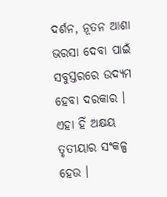ଦର୍ଶନ, ନୂତନ ଆଶା ଭରସା ଦେବା ପାଇଁ ସବୁସ୍ତରରେ ଉଦ୍ୟମ ହେବା ଦରକାର । ଏହା ହିଁ ଅକ୍ଷୟ ତୃତୀୟାର ସଂକଳ୍ପ ହେଉ ।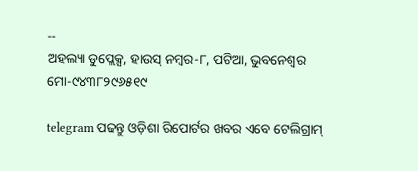--
ଅହଲ୍ୟା ଡୁପ୍ଲେକ୍ସ, ହାଉସ୍ ନମ୍ବର-୮, ପଟିଆ, ଭୁବନେଶ୍ୱର
ମୋ-୯୪୩୮୨୯୬୫୧୯

telegram ପଢନ୍ତୁ ଓଡ଼ିଶା ରିପୋର୍ଟର ଖବର ଏବେ ଟେଲିଗ୍ରାମ୍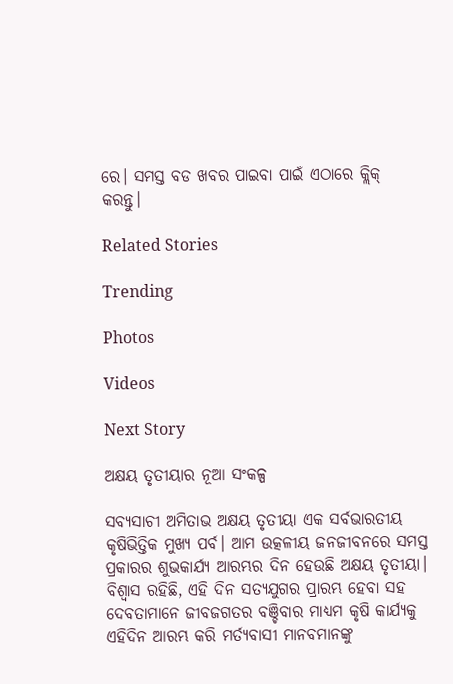ରେ। ସମସ୍ତ ବଡ ଖବର ପାଇବା ପାଇଁ ଏଠାରେ କ୍ଲିକ୍ କରନ୍ତୁ।

Related Stories

Trending

Photos

Videos

Next Story

ଅକ୍ଷୟ ତୃତୀୟାର ନୂଆ ସଂକଳ୍ପ

ସବ୍ୟସାଚୀ ଅମିତାଭ ଅକ୍ଷୟ ତୃତୀୟା ଏକ ସର୍ବଭାରତୀୟ କୃଷିଭିତ୍ତିକ ମୁଖ୍ୟ ପର୍ବ। ଆମ ଉତ୍କଳୀୟ ଜନଜୀବନରେ ସମସ୍ତ ପ୍ରକାରର ଶୁଭକାର୍ଯ୍ୟ ଆରମ୍ଭର ଦିନ ହେଉଛି ଅକ୍ଷୟ ତୃତୀୟା। ବିଶ୍ୱାସ ରହିଛି, ଏହି ଦିନ ସତ୍ୟଯୁଗର ପ୍ରାରମ୍ଭ ହେବା ସହ ଦେବତାମାନେ ଜୀବଜଗତର ବଞ୍ଚିବାର ମାଧ୍ୟମ କୃଷି କାର୍ଯ୍ୟକୁ ଏହିଦିନ ଆରମ୍ଭ କରି ମର୍ତ୍ୟବାସୀ ମାନବମାନଙ୍କୁ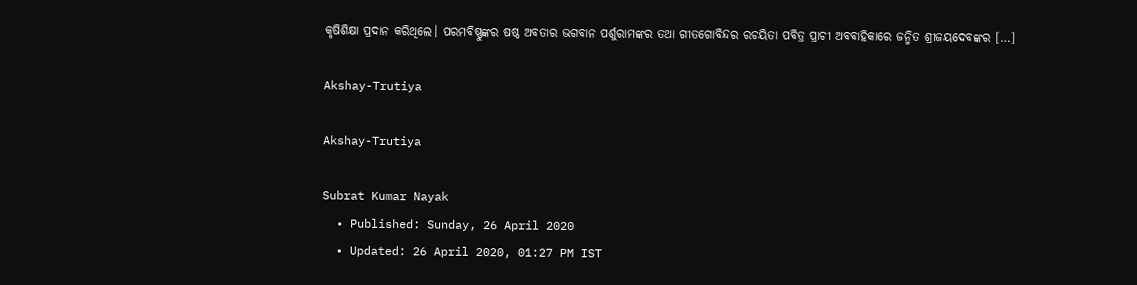କୃଷିଶିକ୍ଷା ପ୍ରଦାନ କରିଥିଲେ। ପରମବିଷ୍ଣୁଙ୍କର ଷଷ୍ଠ ଅବତାର ଭଗବାନ ପର୍ଶୁରାମଙ୍କର ତଥା ଗୀତଗୋବିନ୍ଦର ରଚୟିତା ପବିତ୍ର ପ୍ରାଚୀ ଅବବାହିକାରେ ଜନ୍ମିତ ଶ୍ରୀଜୟଦେବଙ୍କର […]

Akshay-Trutiya

Akshay-Trutiya

Subrat Kumar Nayak
  • Published: Sunday, 26 April 2020
  • Updated: 26 April 2020, 01:27 PM IST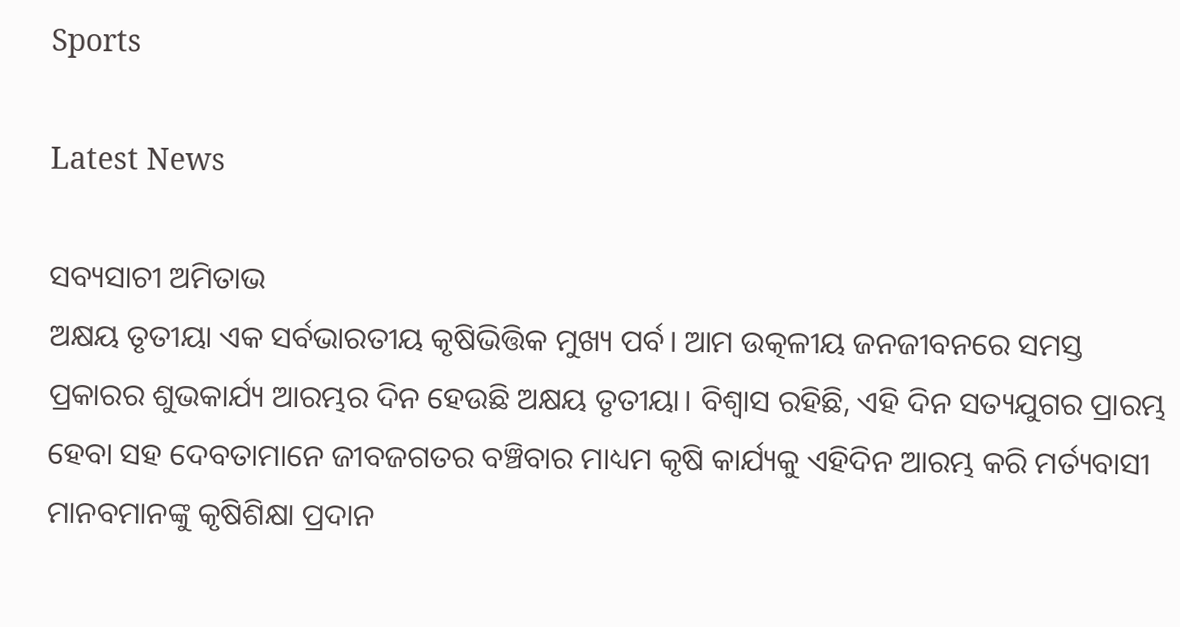Sports

Latest News

ସବ୍ୟସାଚୀ ଅମିତାଭ
ଅକ୍ଷୟ ତୃତୀୟା ଏକ ସର୍ବଭାରତୀୟ କୃଷିଭିତ୍ତିକ ମୁଖ୍ୟ ପର୍ବ। ଆମ ଉତ୍କଳୀୟ ଜନଜୀବନରେ ସମସ୍ତ ପ୍ରକାରର ଶୁଭକାର୍ଯ୍ୟ ଆରମ୍ଭର ଦିନ ହେଉଛି ଅକ୍ଷୟ ତୃତୀୟା। ବିଶ୍ୱାସ ରହିଛି, ଏହି ଦିନ ସତ୍ୟଯୁଗର ପ୍ରାରମ୍ଭ ହେବା ସହ ଦେବତାମାନେ ଜୀବଜଗତର ବଞ୍ଚିବାର ମାଧ୍ୟମ କୃଷି କାର୍ଯ୍ୟକୁ ଏହିଦିନ ଆରମ୍ଭ କରି ମର୍ତ୍ୟବାସୀ ମାନବମାନଙ୍କୁ କୃଷିଶିକ୍ଷା ପ୍ରଦାନ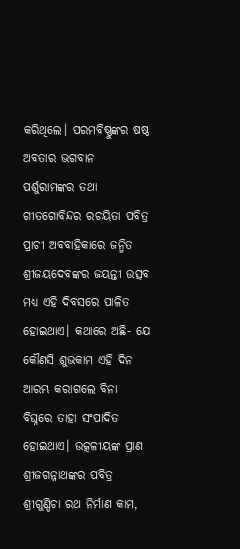କରିଥିଲେ। ପରମବିଷ୍ଣୁଙ୍କର ଷଷ୍ଠ ଅବତାର ଭଗବାନ ପର୍ଶୁରାମଙ୍କର ତଥା ଗୀତଗୋବିନ୍ଦର ରଚୟିତା ପବିତ୍ର ପ୍ରାଚୀ ଅବବାହିକାରେ ଜନ୍ମିତ ଶ୍ରୀଜୟଦେବଙ୍କର ଜୟନ୍ତୀ ଉତ୍ସବ ମଧ୍ୟ ଏହି ଦିବସରେ ପାଳିତ ହୋଇଥାଏ। କଥାରେ ଅଛି- ଯେ କୌଣସି ଶୁଭକାମ ଏହି ଦିନ ଆରମ୍ଭ କରାଗଲେ ବିନା ବିଘ୍ନରେ ତାହା ସଂପାଦିତ ହୋଇଥାଏ। ଉତ୍କଳୀୟଙ୍କ ପ୍ରାଣ ଶ୍ରୀଜଗନ୍ନାଥଙ୍କର ପବିତ୍ର ଶ୍ରୀଗୁଣ୍ଡିଚା ରଥ ନିର୍ମାଣ କାମ,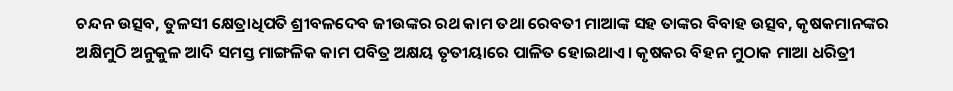ଚନ୍ଦନ ଉତ୍ସବ, ତୁଳସୀ କ୍ଷେତ୍ରାଧିପତି ଶ୍ରୀବଳଦେବ ଜୀଉଙ୍କର ରଥ କାମ ତଥା ରେବତୀ ମାଆଙ୍କ ସହ ତାଙ୍କର ବିବାହ ଉତ୍ସବ, କୃଷକମାନଙ୍କର ଅକ୍ଷିମୁଠି ଅନୁକୁଳ ଆଦି ସମସ୍ତ ମାଙ୍ଗଳିକ କାମ ପବିତ୍ର ଅକ୍ଷୟ ତୃତୀୟାରେ ପାଳିତ ହୋଇଥାଏ। କୃଷକର ବିହନ ମୁଠାକ ମାଆ ଧରିତ୍ରୀ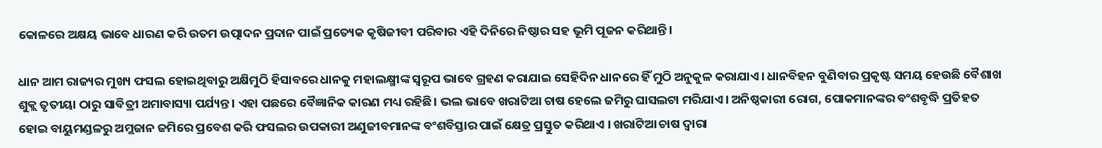କୋଳରେ ଅକ୍ଷୟ ଭାବେ ଧାରଣ କରି ଉତମ ଉତ୍ପାଦନ ପ୍ରଦାନ ପାଇଁ ପ୍ରତ୍ୟେକ କୃଷିଜୀବୀ ପରିବାର ଏହି ଦିନିରେ ନିଷ୍ଠାର ସହ ଭୂମି ପୂଜନ କରିଥାନ୍ତି।

ଧାନ ଆମ ରାଜ୍ୟର ମୁଖ୍ୟ ଫସଲ ହୋଇଥିବାରୁ ଅକ୍ଷିମୁଠି ହିସାବରେ ଧାନକୁ ମହାଲକ୍ଷ୍ମୀଙ୍କ ସ୍ୱରୂପ ଭାବେ ଗ୍ରହଣ କରାଯାଇ ସେହିଦିନ ଧାନରେ ହିଁ ମୁଠି ଅନୁକୁଳ କରାଯାଏ। ଧାନବିହନ ବୁଣିବାର ପ୍ରକୃଷ୍ଟ ସମୟ ହେଉଛି ବୈଶାଖ ଶୁକ୍ଲ ତୃତୀୟା ଠାରୁ ସାବିତ୍ରୀ ଅମାବାସ୍ୟା ପର୍ଯ୍ୟନ୍ତ। ଏହା ପଛରେ ବୈଜ୍ଞାନିକ କାରଣ ମଧ୍ୟ ରହିଛି। ଭଲ ଭାବେ ଖରାଟିଆ ଚାଷ ହେଲେ ଜମିରୁ ଘାସଲଟା ମରିଯାଏ। ଅନିଷ୍ଠକାରୀ ରୋଗ, ପୋକମାନଙ୍କର ବଂଶବୃଦ୍ଧି ପ୍ରତିହତ ହୋଇ ବାୟୁମଣ୍ଡଳରୁ ଅମ୍ଲଜାନ ଜମିରେ ପ୍ରବେଶ କରି ଫସଲର ଉପକାରୀ ଅଣୁଜୀବମାନଙ୍କ ବଂଶବିସ୍ତାର ପାଇଁ କ୍ଷେତ୍ର ପ୍ରସ୍ତୁତ କରିଥାଏ । ଖରାଟିଆ ଚାଷ ଦ୍ୱାରା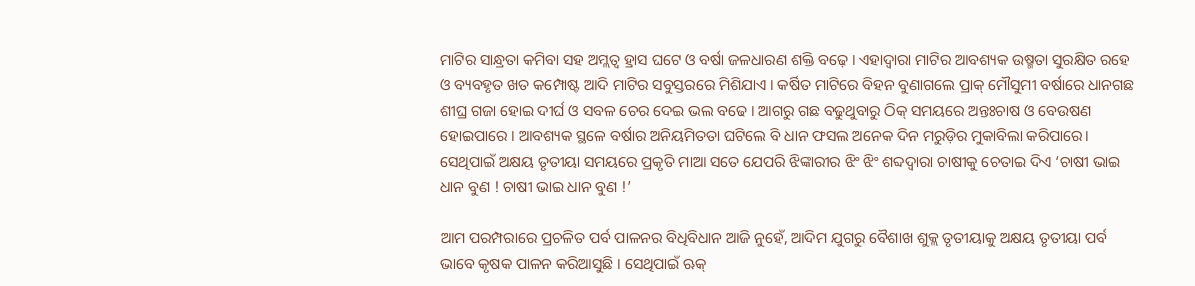ମାଟିର ସାନ୍ଧ୍ରତା କମିବା ସହ ଅମ୍ଲତ୍ୱ ହ୍ରାସ ଘଟେ ଓ ବର୍ଷା ଜଳଧାରଣ ଶକ୍ତି ବଢ଼େ । ଏହାଦ୍ୱାରା ମାଟିର ଆବଶ୍ୟକ ଉଷ୍ମତା ସୁରକ୍ଷିତ ରହେ ଓ ବ୍ୟବହୃତ ଖତ କମ୍ପୋଷ୍ଟ ଆଦି ମାଟିର ସବୁସ୍ତରରେ ମିଶିଯାଏ । କର୍ଷିତ ମାଟିରେ ବିହନ ବୁଣାଗଲେ ପ୍ରାକ୍ ମୌସୁମୀ ବର୍ଷାରେ ଧାନଗଛ ଶୀଘ୍ର ଗଜା ହୋଇ ଦୀର୍ଘ ଓ ସବଳ ଚେର ଦେଇ ଭଲ ବଢେ । ଆଗରୁ ଗଛ ବଢୁଥୁବାରୁ ଠିକ୍ ସମୟରେ ଅନ୍ତଃଚାଷ ଓ ବେଉଷଣ ହୋଇପାରେ । ଆବଶ୍ୟକ ସ୍ଥଳେ ବର୍ଷାର ଅନିୟମିତତା ଘଟିଲେ ବି ଧାନ ଫସଲ ଅନେକ ଦିନ ମରୁଡ଼ିର ମୁକାବିଲା କରିପାରେ। ସେଥିପାଇଁ ଅକ୍ଷୟ ତୃତୀୟା ସମୟରେ ପ୍ରକୃତି ମାଆ ସତେ ଯେପରି ଝିଙ୍କାରୀର ଝିଂ ଝିଂ ଶବ୍ଦଦ୍ୱାରା ଚାଷୀକୁ ଚେତାଇ ଦିଏ ‘ଚାଷୀ ଭାଇ ଧାନ ବୁଣ ! ଚାଷୀ ଭାଇ ଧାନ ବୁଣ !’

ଆମ ପରମ୍ପରାରେ ପ୍ରଚଳିତ ପର୍ବ ପାଳନର ବିଧିବିଧାନ ଆଜି ନୁହେଁ, ଆଦିମ ଯୁଗରୁ ବୈଶାଖ ଶୁକ୍ଲ ତୃତୀୟାକୁ ଅକ୍ଷୟ ତୃତୀୟା ପର୍ବ ଭାବେ କୃଷକ ପାଳନ କରିଆସୁଛି । ସେଥିପାଇଁ ଋକ୍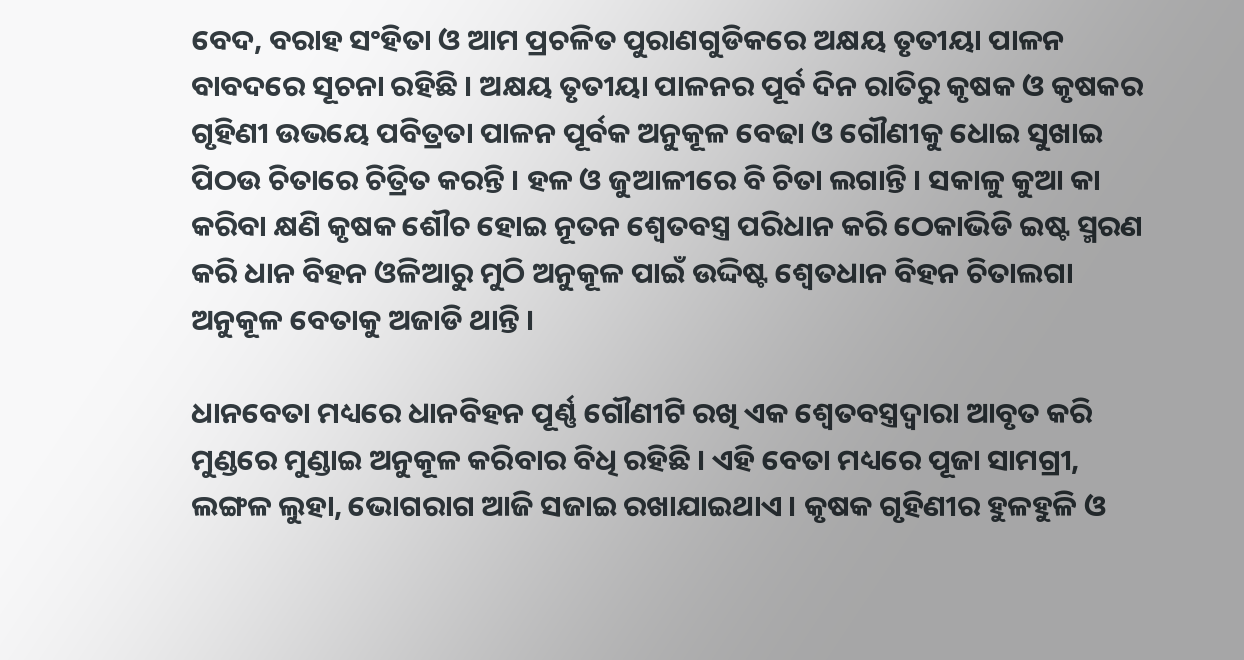ବେଦ, ବରାହ ସଂହିତା ଓ ଆମ ପ୍ରଚଳିତ ପୁରାଣଗୁଡିକରେ ଅକ୍ଷୟ ତୃତୀୟା ପାଳନ ବାବଦରେ ସୂଚନା ରହିଛି । ଅକ୍ଷୟ ତୃତୀୟା ପାଳନର ପୂର୍ବ ଦିନ ରାତିରୁ କୃଷକ ଓ କୃଷକର ଗୃହିଣୀ ଉଭୟେ ପବିତ୍ରତା ପାଳନ ପୂର୍ବକ ଅନୁକୂଳ ବେଢା ଓ ଗୌଣୀକୁ ଧୋଇ ସୁଖାଇ ପିଠଉ ଚିତାରେ ଚିତ୍ରିତ କରନ୍ତି । ହଳ ଓ ଜୁଆଳୀରେ ବି ଚିତା ଲଗାନ୍ତି । ସକାଳୁ କୁଆ କା କରିବା କ୍ଷଣି କୃଷକ ଶୌଚ ହୋଇ ନୂତନ ଶ୍ୱେତବସ୍ତ୍ର ପରିଧାନ କରି ଠେକାଭିଡି ଇଷ୍ଟ ସ୍ମରଣ କରି ଧାନ ବିହନ ଓଳିଆରୁ ମୁଠି ଅନୁକୂଳ ପାଇଁ ଉଦ୍ଦିଷ୍ଟ ଶ୍ୱେତଧାନ ବିହନ ଚିତାଲଗା ଅନୁକୂଳ ବେତାକୁ ଅଜାଡି ଥାନ୍ତି ।

ଧାନବେତା ମଧ୍ୟରେ ଧାନବିହନ ପୂର୍ଣ୍ଣ ଗୌଣୀଟି ରଖି ଏକ ଶ୍ୱେତବସ୍ତ୍ରଦ୍ୱାରା ଆବୃତ କରି ମୁଣ୍ଡରେ ମୁଣ୍ଡାଇ ଅନୁକୂଳ କରିବାର ବିଧି ରହିଛି । ଏହି ବେତା ମଧ୍ୟରେ ପୂଜା ସାମଗ୍ରୀ, ଲଙ୍ଗଳ ଲୁହା, ଭୋଗରାଗ ଆଜି ସଜାଇ ରଖାଯାଇଥାଏ । କୃଷକ ଗୃହିଣୀର ହୁଳହୁଳି ଓ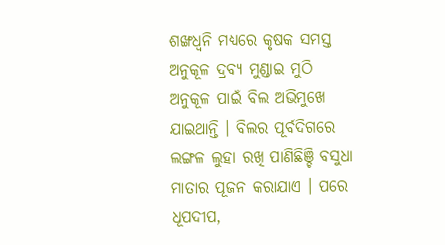ଶଙ୍ଖଧ୍ୱନି ମଧ୍ୟରେ କୃଷକ ସମସ୍ତ ଅନୁକୂଳ ଦ୍ରବ୍ୟ ମୁଣ୍ଡାଇ ମୁଠି ଅନୁକୂଳ ପାଇଁ ବିଲ ଅଭିମୁଖେ ଯାଇଥାନ୍ତି । ବିଲର ପୂର୍ବଦିଗରେ ଲଙ୍ଗଳ ଲୁହା ରଖି ପାଣିଛିଞ୍ଚି ବସୁଧା ମାତାର ପୂଜନ କରାଯାଏ । ପରେ ଧୂପଦୀପ,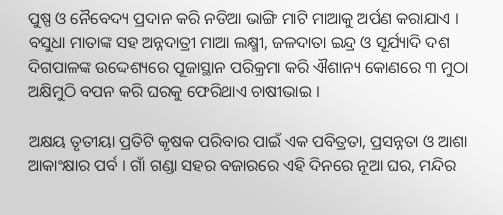ପୁଷ୍ପ ଓ ନୈବେଦ୍ୟ ପ୍ରଦାନ କରି ନଡିଆ ଭାଙ୍ଗି ମାଟି ମାଆକୁ ଅର୍ପଣ କରାଯାଏ । ବସୁଧା ମାତାଙ୍କ ସହ ଅନ୍ନଦାତ୍ରୀ ମାଆ ଲକ୍ଷ୍ମୀ, ଜଳଦାତା ଇନ୍ଦ୍ର ଓ ସୂର୍ଯ୍ୟାଦି ଦଶ ଦିଗପାଳଙ୍କ ଉଦ୍ଦେଶ୍ୟରେ ପୂଜାସ୍ଥାନ ପରିକ୍ରମା କରି ଐଶାନ୍ୟ କୋଣରେ ୩ ମୁଠା ଅକ୍ଷିମୁଠି ବପନ କରି ଘରକୁ ଫେରିଥାଏ ଚାଷୀଭାଇ ।

ଅକ୍ଷୟ ତୃତୀୟା ପ୍ରତିଟି କୃଷକ ପରିବାର ପାଇଁ ଏକ ପବିତ୍ରତା, ପ୍ରସନ୍ନତା ଓ ଆଶା ଆକାଂକ୍ଷାର ପର୍ବ । ଗାଁ ଗଣ୍ଡା ସହର ବଜାରରେ ଏହି ଦିନରେ ନୂଆ ଘର, ମନ୍ଦିର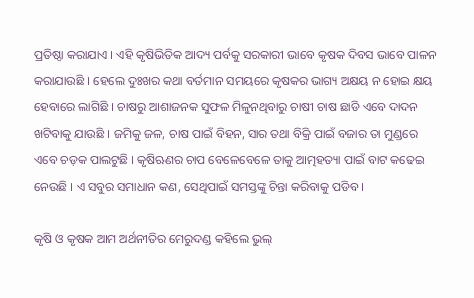ପ୍ରତିଷ୍ଠା କରାଯାଏ । ଏହି କୃଷିଭିତିକ ଆଦ୍ୟ ପର୍ବକୁ ସରକାରୀ ଭାବେ କୃଷକ ଦିବସ ଭାବେ ପାଳନ କରାଯାଉଛି । ହେଲେ ଦୁଃଖର କଥା ବର୍ତମାନ ସମୟରେ କୃଷକର ଭାଗ୍ୟ ଅକ୍ଷୟ ନ ହୋଇ କ୍ଷୟ ହେବାରେ ଲାଗିଛି । ଚାଷରୁ ଆଶାଜନକ ସୁଫଳ ମିଳୁନଥିବାରୁ ଚାଷୀ ଚାଷ ଛାଡି ଏବେ ଦାଦନ ଖଟିବାକୁ ଯାଉଛି । ଜମିକୁ ଜଳ, ଚାଷ ପାଇଁ ବିହନ, ସାର ତଥା ବିକ୍ରି ପାଇଁ ବଜାର ତା ମୁଣ୍ଡରେ ଏବେ ଚଡ଼କ ପାଲଟୁଛି । କୃଷିଋଣର ଚାପ ବେଳେବେଳେ ତାକୁ ଆତ୍ମହତ୍ୟା ପାଇଁ ବାଟ କଢେଇ ନେଉଛି । ଏ ସବୁର ସମାଧାନ କଣ, ସେଥିପାଇଁ ସମସ୍ତଙ୍କୁ ଚିନ୍ତା କରିବାକୁ ପଡିବ ।

କୃଷି ଓ କୃଷକ ଆମ ଅର୍ଥନୀତିର ମେରୁଦଣ୍ଡ କହିଲେ ଭୁଲ୍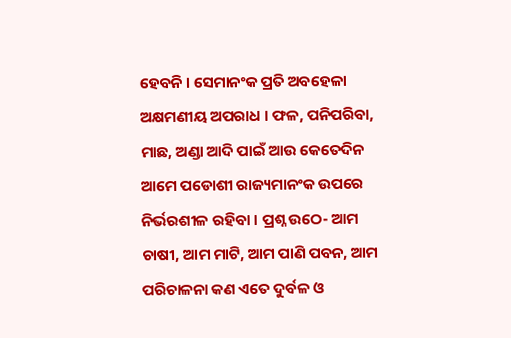ହେବନି । ସେମାନଂକ ପ୍ରତି ଅବହେଳା ଅକ୍ଷମଣୀୟ ଅପରାଧ । ଫଳ, ପନିପରିବା, ମାଛ, ଅଣ୍ଡା ଆଦି ପାଇଁ ଆଉ କେତେଦିନ ଆମେ ପଡୋଶୀ ରାଜ୍ୟମାନଂକ ଉପରେ ନିର୍ଭରଶୀଳ ରହିବା । ପ୍ରଶ୍ନ ଉଠେ- ଆମ ଚାଷୀ, ଆମ ମାଟି, ଆମ ପାଣି ପବନ, ଆମ ପରିଚାଳନା କଣ ଏତେ ଦୁର୍ବଳ ଓ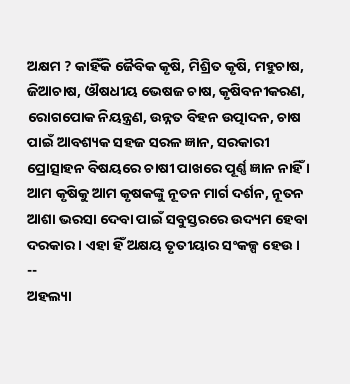ଅକ୍ଷମ ? କାହିଁକି ଜୈବିକ କୃଷି, ମିଶ୍ରିତ କୃଷି, ମହୁଚାଷ, ଜିଆଚାଷ, ଔଷଧୀୟ ଭେଷଜ ଚାଷ, କୃଷିବନୀକରଣ, ରୋଗପୋକ ନିୟନ୍ତ୍ରଣ, ଉନ୍ନତ ବିହନ ଉତ୍ପାଦନ, ଚାଷ ପାଇଁ ଆବଶ୍ୟକ ସହଜ ସରଳ ଜ୍ଞାନ, ସରକାରୀ ପ୍ରୋତ୍ସାହନ ବିଷୟରେ ଚାଷୀ ପାଖରେ ପୂର୍ଣ୍ଣ ଜ୍ଞାନ ନାହିଁ । ଆମ କୃଷିକୁ ଆମ କୃଷକଙ୍କୁ ନୂତନ ମାର୍ଗ ଦର୍ଶନ, ନୂତନ ଆଶା ଭରସା ଦେବା ପାଇଁ ସବୁସ୍ତରରେ ଉଦ୍ୟମ ହେବା ଦରକାର । ଏହା ହିଁ ଅକ୍ଷୟ ତୃତୀୟାର ସଂକଳ୍ପ ହେଉ ।
--
ଅହଲ୍ୟା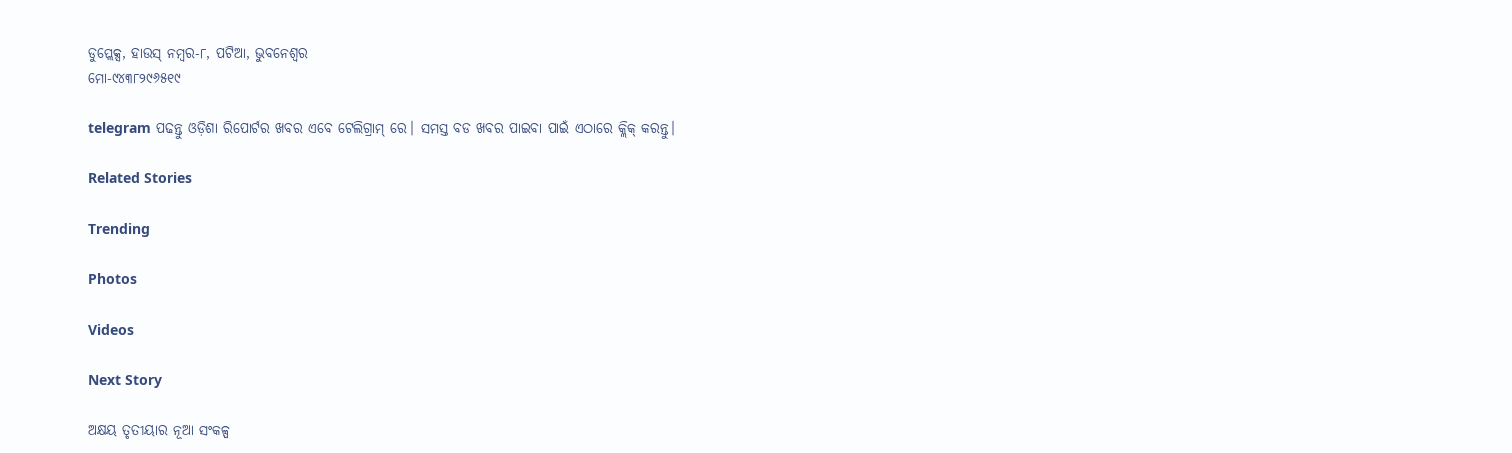ଡୁପ୍ଲେକ୍ସ, ହାଉସ୍ ନମ୍ବର-୮, ପଟିଆ, ଭୁବନେଶ୍ୱର
ମୋ-୯୪୩୮୨୯୬୫୧୯

telegram ପଢନ୍ତୁ ଓଡ଼ିଶା ରିପୋର୍ଟର ଖବର ଏବେ ଟେଲିଗ୍ରାମ୍ ରେ। ସମସ୍ତ ବଡ ଖବର ପାଇବା ପାଇଁ ଏଠାରେ କ୍ଲିକ୍ କରନ୍ତୁ।

Related Stories

Trending

Photos

Videos

Next Story

ଅକ୍ଷୟ ତୃତୀୟାର ନୂଆ ସଂକଳ୍ପ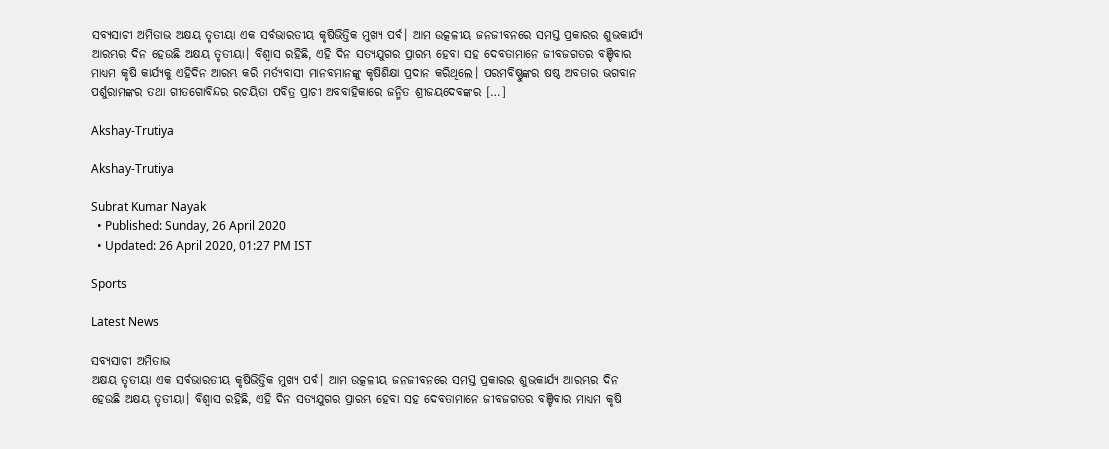ସବ୍ୟସାଚୀ ଅମିତାଭ ଅକ୍ଷୟ ତୃତୀୟା ଏକ ସର୍ବଭାରତୀୟ କୃଷିଭିତ୍ତିକ ମୁଖ୍ୟ ପର୍ବ। ଆମ ଉତ୍କଳୀୟ ଜନଜୀବନରେ ସମସ୍ତ ପ୍ରକାରର ଶୁଭକାର୍ଯ୍ୟ ଆରମ୍ଭର ଦିନ ହେଉଛି ଅକ୍ଷୟ ତୃତୀୟା। ବିଶ୍ୱାସ ରହିଛି, ଏହି ଦିନ ସତ୍ୟଯୁଗର ପ୍ରାରମ୍ଭ ହେବା ସହ ଦେବତାମାନେ ଜୀବଜଗତର ବଞ୍ଚିବାର ମାଧ୍ୟମ କୃଷି କାର୍ଯ୍ୟକୁ ଏହିଦିନ ଆରମ୍ଭ କରି ମର୍ତ୍ୟବାସୀ ମାନବମାନଙ୍କୁ କୃଷିଶିକ୍ଷା ପ୍ରଦାନ କରିଥିଲେ। ପରମବିଷ୍ଣୁଙ୍କର ଷଷ୍ଠ ଅବତାର ଭଗବାନ ପର୍ଶୁରାମଙ୍କର ତଥା ଗୀତଗୋବିନ୍ଦର ରଚୟିତା ପବିତ୍ର ପ୍ରାଚୀ ଅବବାହିକାରେ ଜନ୍ମିତ ଶ୍ରୀଜୟଦେବଙ୍କର […]

Akshay-Trutiya

Akshay-Trutiya

Subrat Kumar Nayak
  • Published: Sunday, 26 April 2020
  • Updated: 26 April 2020, 01:27 PM IST

Sports

Latest News

ସବ୍ୟସାଚୀ ଅମିତାଭ
ଅକ୍ଷୟ ତୃତୀୟା ଏକ ସର୍ବଭାରତୀୟ କୃଷିଭିତ୍ତିକ ମୁଖ୍ୟ ପର୍ବ। ଆମ ଉତ୍କଳୀୟ ଜନଜୀବନରେ ସମସ୍ତ ପ୍ରକାରର ଶୁଭକାର୍ଯ୍ୟ ଆରମ୍ଭର ଦିନ ହେଉଛି ଅକ୍ଷୟ ତୃତୀୟା। ବିଶ୍ୱାସ ରହିଛି, ଏହି ଦିନ ସତ୍ୟଯୁଗର ପ୍ରାରମ୍ଭ ହେବା ସହ ଦେବତାମାନେ ଜୀବଜଗତର ବଞ୍ଚିବାର ମାଧ୍ୟମ କୃଷି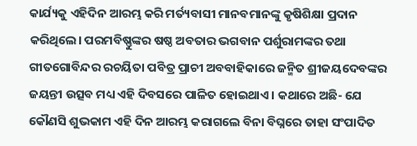କାର୍ଯ୍ୟକୁ ଏହିଦିନ ଆରମ୍ଭ କରି ମର୍ତ୍ୟବାସୀ ମାନବମାନଙ୍କୁ କୃଷିଶିକ୍ଷା ପ୍ରଦାନ କରିଥିଲେ। ପରମବିଷ୍ଣୁଙ୍କର ଷଷ୍ଠ ଅବତାର ଭଗବାନ ପର୍ଶୁରାମଙ୍କର ତଥା ଗୀତଗୋବିନ୍ଦର ରଚୟିତା ପବିତ୍ର ପ୍ରାଚୀ ଅବବାହିକାରେ ଜନ୍ମିତ ଶ୍ରୀଜୟଦେବଙ୍କର ଜୟନ୍ତୀ ଉତ୍ସବ ମଧ୍ୟ ଏହି ଦିବସରେ ପାଳିତ ହୋଇଥାଏ। କଥାରେ ଅଛି- ଯେ କୌଣସି ଶୁଭକାମ ଏହି ଦିନ ଆରମ୍ଭ କରାଗଲେ ବିନା ବିଘ୍ନରେ ତାହା ସଂପାଦିତ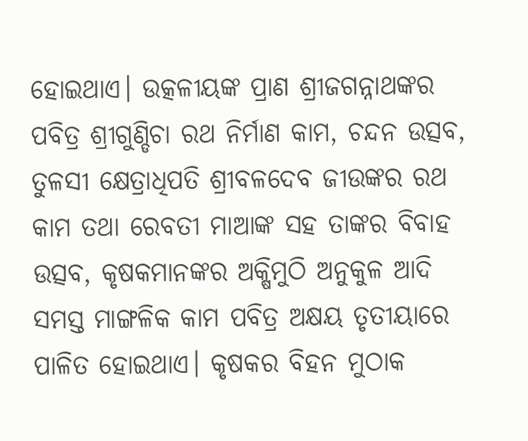ହୋଇଥାଏ। ଉତ୍କଳୀୟଙ୍କ ପ୍ରାଣ ଶ୍ରୀଜଗନ୍ନାଥଙ୍କର ପବିତ୍ର ଶ୍ରୀଗୁଣ୍ଡିଚା ରଥ ନିର୍ମାଣ କାମ, ଚନ୍ଦନ ଉତ୍ସବ, ତୁଳସୀ କ୍ଷେତ୍ରାଧିପତି ଶ୍ରୀବଳଦେବ ଜୀଉଙ୍କର ରଥ କାମ ତଥା ରେବତୀ ମାଆଙ୍କ ସହ ତାଙ୍କର ବିବାହ ଉତ୍ସବ, କୃଷକମାନଙ୍କର ଅକ୍ଷିମୁଠି ଅନୁକୁଳ ଆଦି ସମସ୍ତ ମାଙ୍ଗଳିକ କାମ ପବିତ୍ର ଅକ୍ଷୟ ତୃତୀୟାରେ ପାଳିତ ହୋଇଥାଏ। କୃଷକର ବିହନ ମୁଠାକ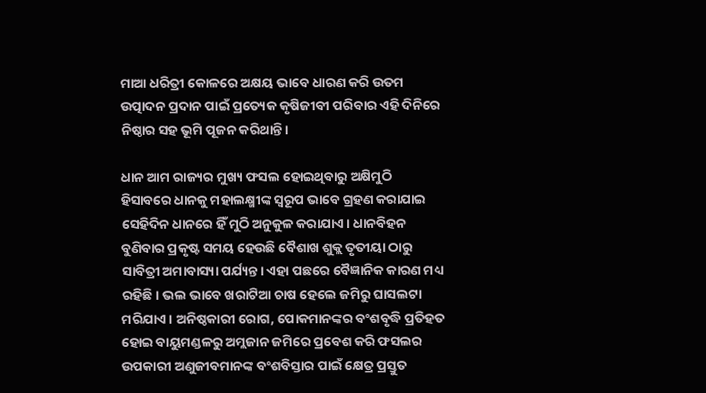ମାଆ ଧରିତ୍ରୀ କୋଳରେ ଅକ୍ଷୟ ଭାବେ ଧାରଣ କରି ଉତମ ଉତ୍ପାଦନ ପ୍ରଦାନ ପାଇଁ ପ୍ରତ୍ୟେକ କୃଷିଜୀବୀ ପରିବାର ଏହି ଦିନିରେ ନିଷ୍ଠାର ସହ ଭୂମି ପୂଜନ କରିଥାନ୍ତି।

ଧାନ ଆମ ରାଜ୍ୟର ମୁଖ୍ୟ ଫସଲ ହୋଇଥିବାରୁ ଅକ୍ଷିମୁଠି ହିସାବରେ ଧାନକୁ ମହାଲକ୍ଷ୍ମୀଙ୍କ ସ୍ୱରୂପ ଭାବେ ଗ୍ରହଣ କରାଯାଇ ସେହିଦିନ ଧାନରେ ହିଁ ମୁଠି ଅନୁକୁଳ କରାଯାଏ। ଧାନବିହନ ବୁଣିବାର ପ୍ରକୃଷ୍ଟ ସମୟ ହେଉଛି ବୈଶାଖ ଶୁକ୍ଲ ତୃତୀୟା ଠାରୁ ସାବିତ୍ରୀ ଅମାବାସ୍ୟା ପର୍ଯ୍ୟନ୍ତ। ଏହା ପଛରେ ବୈଜ୍ଞାନିକ କାରଣ ମଧ୍ୟ ରହିଛି। ଭଲ ଭାବେ ଖରାଟିଆ ଚାଷ ହେଲେ ଜମିରୁ ଘାସଲଟା ମରିଯାଏ। ଅନିଷ୍ଠକାରୀ ରୋଗ, ପୋକମାନଙ୍କର ବଂଶବୃଦ୍ଧି ପ୍ରତିହତ ହୋଇ ବାୟୁମଣ୍ଡଳରୁ ଅମ୍ଲଜାନ ଜମିରେ ପ୍ରବେଶ କରି ଫସଲର ଉପକାରୀ ଅଣୁଜୀବମାନଙ୍କ ବଂଶବିସ୍ତାର ପାଇଁ କ୍ଷେତ୍ର ପ୍ରସ୍ତୁତ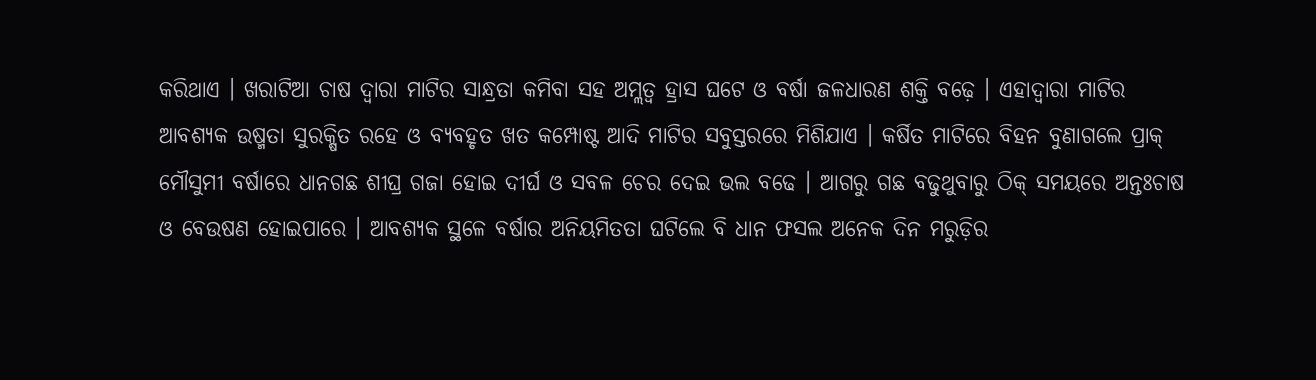କରିଥାଏ । ଖରାଟିଆ ଚାଷ ଦ୍ୱାରା ମାଟିର ସାନ୍ଧ୍ରତା କମିବା ସହ ଅମ୍ଲତ୍ୱ ହ୍ରାସ ଘଟେ ଓ ବର୍ଷା ଜଳଧାରଣ ଶକ୍ତି ବଢ଼େ । ଏହାଦ୍ୱାରା ମାଟିର ଆବଶ୍ୟକ ଉଷ୍ମତା ସୁରକ୍ଷିତ ରହେ ଓ ବ୍ୟବହୃତ ଖତ କମ୍ପୋଷ୍ଟ ଆଦି ମାଟିର ସବୁସ୍ତରରେ ମିଶିଯାଏ । କର୍ଷିତ ମାଟିରେ ବିହନ ବୁଣାଗଲେ ପ୍ରାକ୍ ମୌସୁମୀ ବର୍ଷାରେ ଧାନଗଛ ଶୀଘ୍ର ଗଜା ହୋଇ ଦୀର୍ଘ ଓ ସବଳ ଚେର ଦେଇ ଭଲ ବଢେ । ଆଗରୁ ଗଛ ବଢୁଥୁବାରୁ ଠିକ୍ ସମୟରେ ଅନ୍ତଃଚାଷ ଓ ବେଉଷଣ ହୋଇପାରେ । ଆବଶ୍ୟକ ସ୍ଥଳେ ବର୍ଷାର ଅନିୟମିତତା ଘଟିଲେ ବି ଧାନ ଫସଲ ଅନେକ ଦିନ ମରୁଡ଼ିର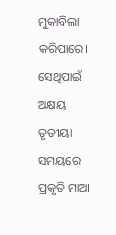ମୁକାବିଲା କରିପାରେ। ସେଥିପାଇଁ ଅକ୍ଷୟ ତୃତୀୟା ସମୟରେ ପ୍ରକୃତି ମାଆ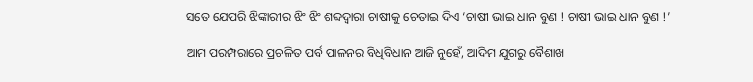ସତେ ଯେପରି ଝିଙ୍କାରୀର ଝିଂ ଝିଂ ଶବ୍ଦଦ୍ୱାରା ଚାଷୀକୁ ଚେତାଇ ଦିଏ ‘ଚାଷୀ ଭାଇ ଧାନ ବୁଣ ! ଚାଷୀ ଭାଇ ଧାନ ବୁଣ !’

ଆମ ପରମ୍ପରାରେ ପ୍ରଚଳିତ ପର୍ବ ପାଳନର ବିଧିବିଧାନ ଆଜି ନୁହେଁ, ଆଦିମ ଯୁଗରୁ ବୈଶାଖ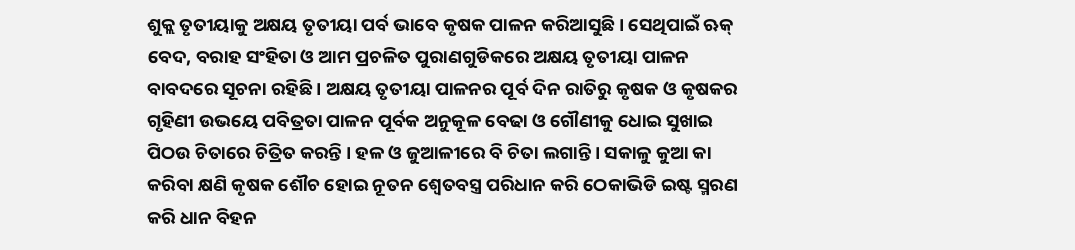ଶୁକ୍ଲ ତୃତୀୟାକୁ ଅକ୍ଷୟ ତୃତୀୟା ପର୍ବ ଭାବେ କୃଷକ ପାଳନ କରିଆସୁଛି । ସେଥିପାଇଁ ଋକ୍ ବେଦ, ବରାହ ସଂହିତା ଓ ଆମ ପ୍ରଚଳିତ ପୁରାଣଗୁଡିକରେ ଅକ୍ଷୟ ତୃତୀୟା ପାଳନ ବାବଦରେ ସୂଚନା ରହିଛି । ଅକ୍ଷୟ ତୃତୀୟା ପାଳନର ପୂର୍ବ ଦିନ ରାତିରୁ କୃଷକ ଓ କୃଷକର ଗୃହିଣୀ ଉଭୟେ ପବିତ୍ରତା ପାଳନ ପୂର୍ବକ ଅନୁକୂଳ ବେଢା ଓ ଗୌଣୀକୁ ଧୋଇ ସୁଖାଇ ପିଠଉ ଚିତାରେ ଚିତ୍ରିତ କରନ୍ତି । ହଳ ଓ ଜୁଆଳୀରେ ବି ଚିତା ଲଗାନ୍ତି । ସକାଳୁ କୁଆ କା କରିବା କ୍ଷଣି କୃଷକ ଶୌଚ ହୋଇ ନୂତନ ଶ୍ୱେତବସ୍ତ୍ର ପରିଧାନ କରି ଠେକାଭିଡି ଇଷ୍ଟ ସ୍ମରଣ କରି ଧାନ ବିହନ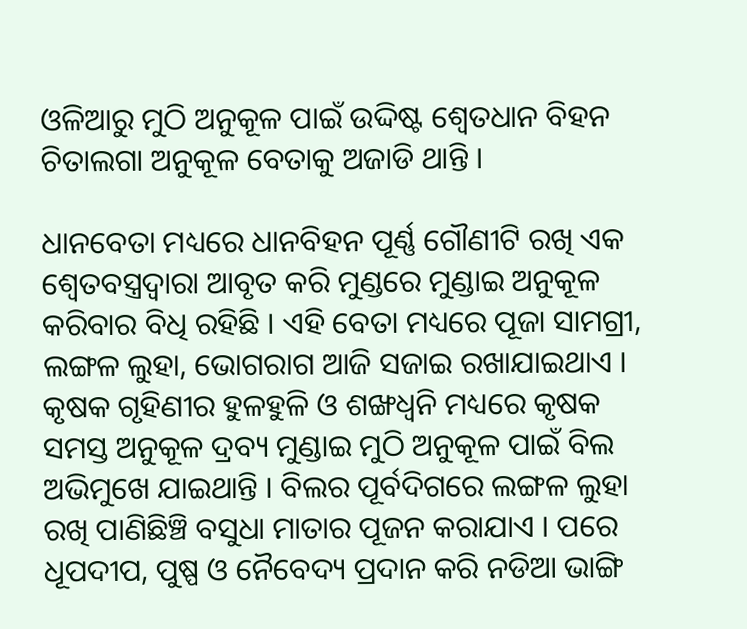ଓଳିଆରୁ ମୁଠି ଅନୁକୂଳ ପାଇଁ ଉଦ୍ଦିଷ୍ଟ ଶ୍ୱେତଧାନ ବିହନ ଚିତାଲଗା ଅନୁକୂଳ ବେତାକୁ ଅଜାଡି ଥାନ୍ତି ।

ଧାନବେତା ମଧ୍ୟରେ ଧାନବିହନ ପୂର୍ଣ୍ଣ ଗୌଣୀଟି ରଖି ଏକ ଶ୍ୱେତବସ୍ତ୍ରଦ୍ୱାରା ଆବୃତ କରି ମୁଣ୍ଡରେ ମୁଣ୍ଡାଇ ଅନୁକୂଳ କରିବାର ବିଧି ରହିଛି । ଏହି ବେତା ମଧ୍ୟରେ ପୂଜା ସାମଗ୍ରୀ, ଲଙ୍ଗଳ ଲୁହା, ଭୋଗରାଗ ଆଜି ସଜାଇ ରଖାଯାଇଥାଏ । କୃଷକ ଗୃହିଣୀର ହୁଳହୁଳି ଓ ଶଙ୍ଖଧ୍ୱନି ମଧ୍ୟରେ କୃଷକ ସମସ୍ତ ଅନୁକୂଳ ଦ୍ରବ୍ୟ ମୁଣ୍ଡାଇ ମୁଠି ଅନୁକୂଳ ପାଇଁ ବିଲ ଅଭିମୁଖେ ଯାଇଥାନ୍ତି । ବିଲର ପୂର୍ବଦିଗରେ ଲଙ୍ଗଳ ଲୁହା ରଖି ପାଣିଛିଞ୍ଚି ବସୁଧା ମାତାର ପୂଜନ କରାଯାଏ । ପରେ ଧୂପଦୀପ, ପୁଷ୍ପ ଓ ନୈବେଦ୍ୟ ପ୍ରଦାନ କରି ନଡିଆ ଭାଙ୍ଗି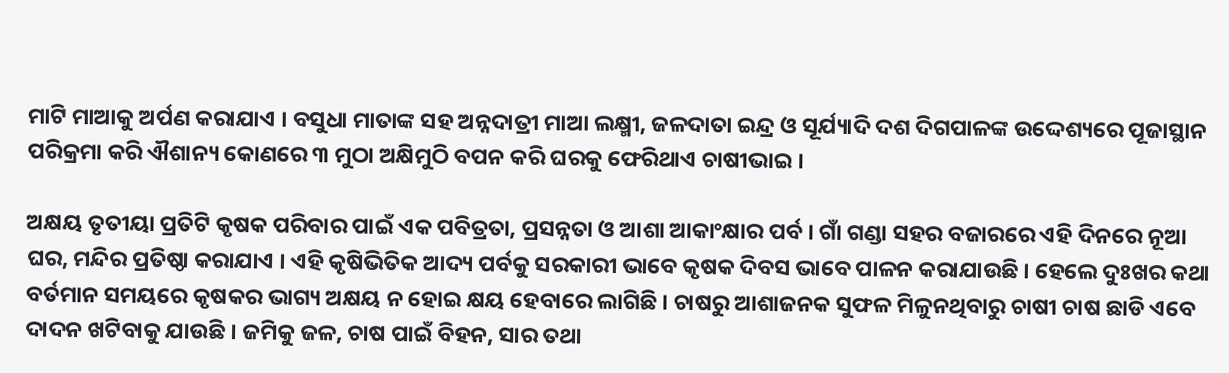ମାଟି ମାଆକୁ ଅର୍ପଣ କରାଯାଏ । ବସୁଧା ମାତାଙ୍କ ସହ ଅନ୍ନଦାତ୍ରୀ ମାଆ ଲକ୍ଷ୍ମୀ, ଜଳଦାତା ଇନ୍ଦ୍ର ଓ ସୂର୍ଯ୍ୟାଦି ଦଶ ଦିଗପାଳଙ୍କ ଉଦ୍ଦେଶ୍ୟରେ ପୂଜାସ୍ଥାନ ପରିକ୍ରମା କରି ଐଶାନ୍ୟ କୋଣରେ ୩ ମୁଠା ଅକ୍ଷିମୁଠି ବପନ କରି ଘରକୁ ଫେରିଥାଏ ଚାଷୀଭାଇ ।

ଅକ୍ଷୟ ତୃତୀୟା ପ୍ରତିଟି କୃଷକ ପରିବାର ପାଇଁ ଏକ ପବିତ୍ରତା, ପ୍ରସନ୍ନତା ଓ ଆଶା ଆକାଂକ୍ଷାର ପର୍ବ । ଗାଁ ଗଣ୍ଡା ସହର ବଜାରରେ ଏହି ଦିନରେ ନୂଆ ଘର, ମନ୍ଦିର ପ୍ରତିଷ୍ଠା କରାଯାଏ । ଏହି କୃଷିଭିତିକ ଆଦ୍ୟ ପର୍ବକୁ ସରକାରୀ ଭାବେ କୃଷକ ଦିବସ ଭାବେ ପାଳନ କରାଯାଉଛି । ହେଲେ ଦୁଃଖର କଥା ବର୍ତମାନ ସମୟରେ କୃଷକର ଭାଗ୍ୟ ଅକ୍ଷୟ ନ ହୋଇ କ୍ଷୟ ହେବାରେ ଲାଗିଛି । ଚାଷରୁ ଆଶାଜନକ ସୁଫଳ ମିଳୁନଥିବାରୁ ଚାଷୀ ଚାଷ ଛାଡି ଏବେ ଦାଦନ ଖଟିବାକୁ ଯାଉଛି । ଜମିକୁ ଜଳ, ଚାଷ ପାଇଁ ବିହନ, ସାର ତଥା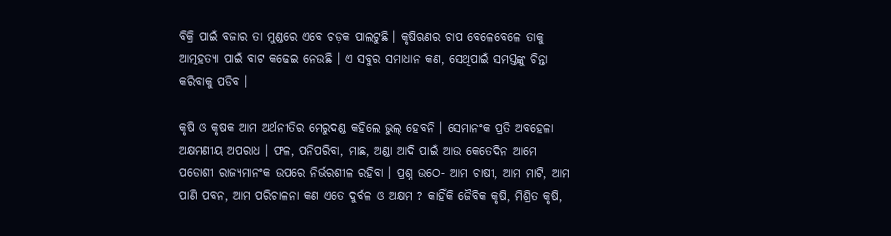ବିକ୍ରି ପାଇଁ ବଜାର ତା ମୁଣ୍ଡରେ ଏବେ ଚଡ଼କ ପାଲଟୁଛି । କୃଷିଋଣର ଚାପ ବେଳେବେଳେ ତାକୁ ଆତ୍ମହତ୍ୟା ପାଇଁ ବାଟ କଢେଇ ନେଉଛି । ଏ ସବୁର ସମାଧାନ କଣ, ସେଥିପାଇଁ ସମସ୍ତଙ୍କୁ ଚିନ୍ତା କରିବାକୁ ପଡିବ ।

କୃଷି ଓ କୃଷକ ଆମ ଅର୍ଥନୀତିର ମେରୁଦଣ୍ଡ କହିଲେ ଭୁଲ୍ ହେବନି । ସେମାନଂକ ପ୍ରତି ଅବହେଳା ଅକ୍ଷମଣୀୟ ଅପରାଧ । ଫଳ, ପନିପରିବା, ମାଛ, ଅଣ୍ଡା ଆଦି ପାଇଁ ଆଉ କେତେଦିନ ଆମେ ପଡୋଶୀ ରାଜ୍ୟମାନଂକ ଉପରେ ନିର୍ଭରଶୀଳ ରହିବା । ପ୍ରଶ୍ନ ଉଠେ- ଆମ ଚାଷୀ, ଆମ ମାଟି, ଆମ ପାଣି ପବନ, ଆମ ପରିଚାଳନା କଣ ଏତେ ଦୁର୍ବଳ ଓ ଅକ୍ଷମ ? କାହିଁକି ଜୈବିକ କୃଷି, ମିଶ୍ରିତ କୃଷି,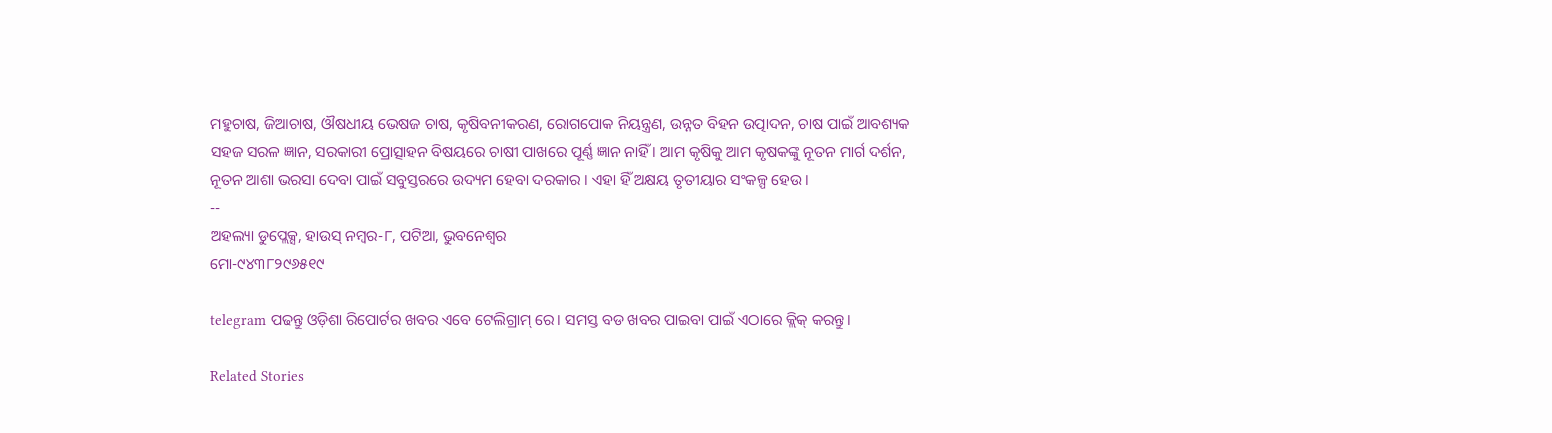ମହୁଚାଷ, ଜିଆଚାଷ, ଔଷଧୀୟ ଭେଷଜ ଚାଷ, କୃଷିବନୀକରଣ, ରୋଗପୋକ ନିୟନ୍ତ୍ରଣ, ଉନ୍ନତ ବିହନ ଉତ୍ପାଦନ, ଚାଷ ପାଇଁ ଆବଶ୍ୟକ ସହଜ ସରଳ ଜ୍ଞାନ, ସରକାରୀ ପ୍ରୋତ୍ସାହନ ବିଷୟରେ ଚାଷୀ ପାଖରେ ପୂର୍ଣ୍ଣ ଜ୍ଞାନ ନାହିଁ । ଆମ କୃଷିକୁ ଆମ କୃଷକଙ୍କୁ ନୂତନ ମାର୍ଗ ଦର୍ଶନ, ନୂତନ ଆଶା ଭରସା ଦେବା ପାଇଁ ସବୁସ୍ତରରେ ଉଦ୍ୟମ ହେବା ଦରକାର । ଏହା ହିଁ ଅକ୍ଷୟ ତୃତୀୟାର ସଂକଳ୍ପ ହେଉ ।
--
ଅହଲ୍ୟା ଡୁପ୍ଲେକ୍ସ, ହାଉସ୍ ନମ୍ବର-୮, ପଟିଆ, ଭୁବନେଶ୍ୱର
ମୋ-୯୪୩୮୨୯୬୫୧୯

telegram ପଢନ୍ତୁ ଓଡ଼ିଶା ରିପୋର୍ଟର ଖବର ଏବେ ଟେଲିଗ୍ରାମ୍ ରେ। ସମସ୍ତ ବଡ ଖବର ପାଇବା ପାଇଁ ଏଠାରେ କ୍ଲିକ୍ କରନ୍ତୁ।

Related Stories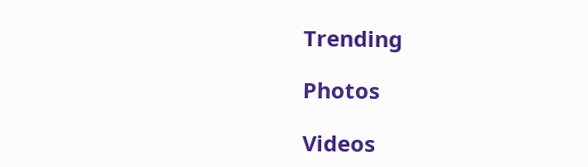Trending

Photos

Videos